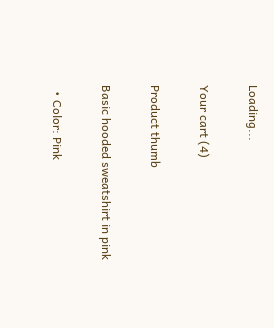Loading...

Your cart (4)

Product thumb

Basic hooded sweatshirt in pink

  • Color: Pink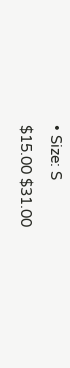• Size: S
$15.00 $31.00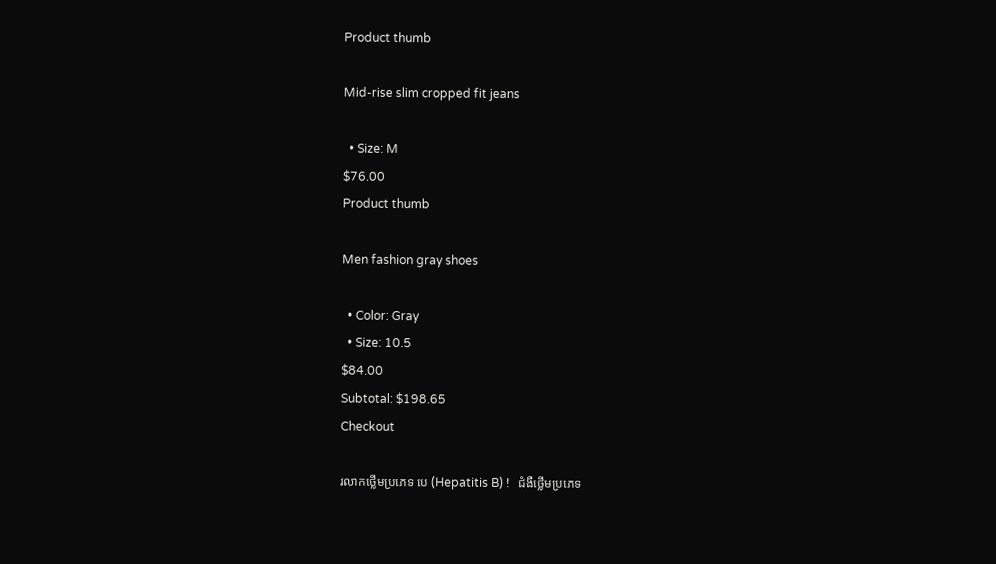Product thumb

Mid-rise slim cropped fit jeans

  • Size: M
$76.00
Product thumb

Men fashion gray shoes

  • Color: Gray
  • Size: 10.5
$84.00
Subtotal: $198.65
Checkout

រលាកថ្លើមប្រភេទ បេ (Hepatitis B) !   ជំងឺថ្លើមប្រភេទ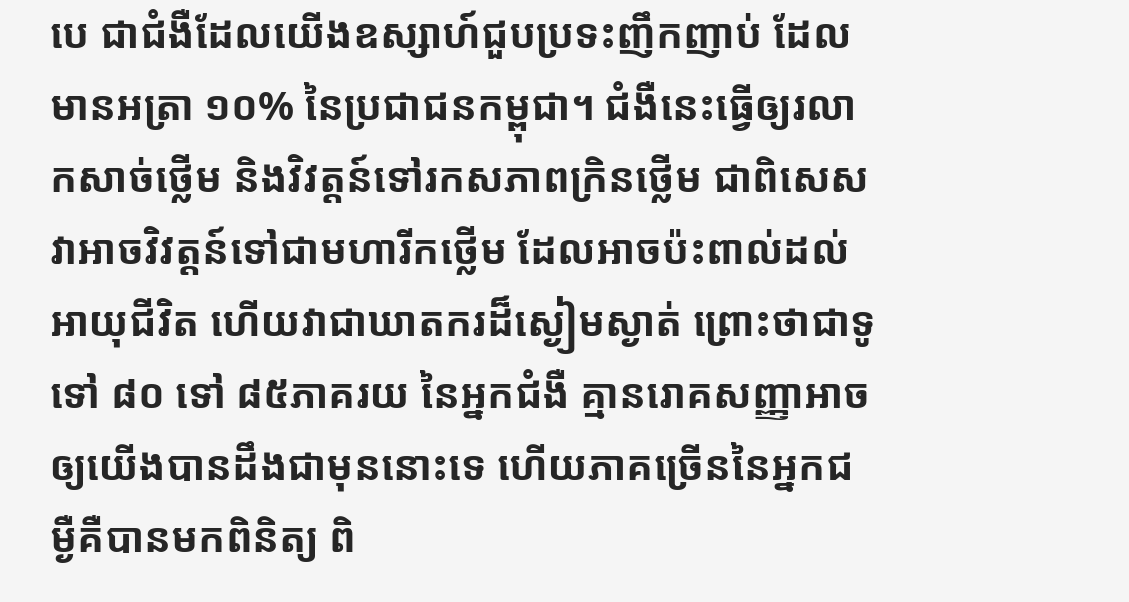បេ ជាជំងឺដែលយើងឧស្សាហ៍ជួបប្រទះញឹកញាប់ ដែលមានអត្រា ១០% នៃប្រជាជនកម្ពុជា។ ជំងឺនេះធ្វើឲ្យរលាកសាច់ថ្លើម និងវិវត្តន៍ទៅរកសភាពក្រិនថ្លើម ជាពិសេសវាអាចវិវត្តន៍ទៅជាមហារីកថ្លើម ដែលអាចប៉ះពាល់ដល់អាយុជីវិត ហើយវាជាឃាតករដ៏ស្ងៀមស្ងាត់ ព្រោះថាជាទូទៅ ៨០ ទៅ ៨៥ភាគរយ នៃអ្នកជំងឺ គ្មានរោគសញ្ញាអាចឲ្យយើងបានដឹងជាមុននោះទេ ហើយភាគច្រើននៃអ្នកជម្ងឺគឺបានមកពិនិត្យ ពិ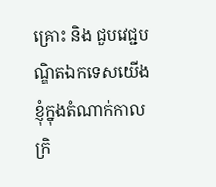គ្រោះ និង ជួបវេជ្ជបណ្ឌិតឯកទេសយើងខ្ញុំក្នុងតំណាក់កាលក្រិ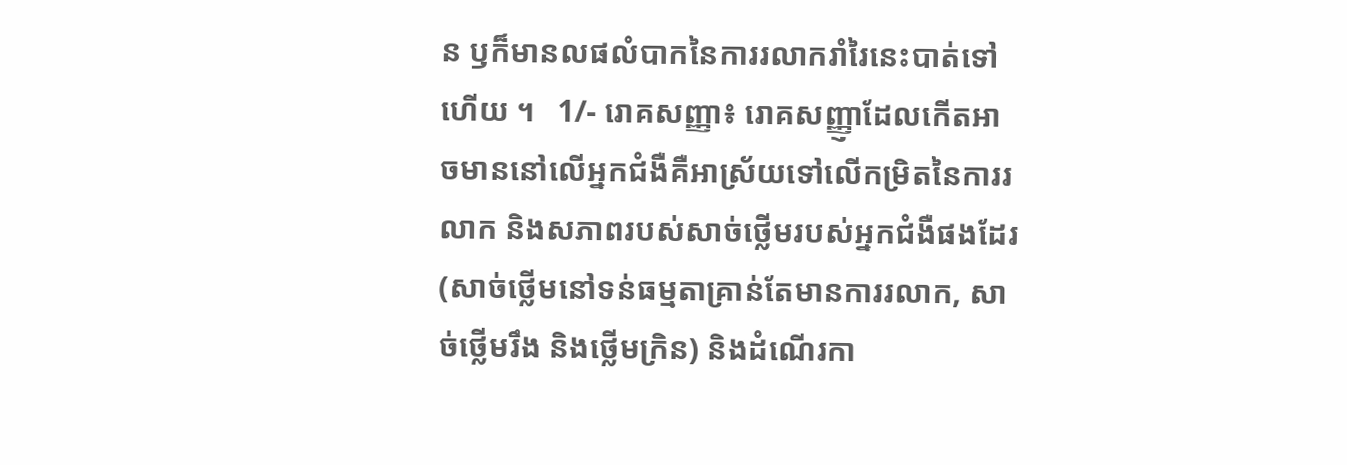ន ឫក៏មានលផលំបាកនៃការរលាករាំរៃនេះបាត់ទៅហើយ ។   1/- រោគសញ្ញា៖ រោគសញ្ញ្ញាដែលកើតអាចមាននៅលើអ្នកជំងឺគឺអាស្រ័យទៅលើកម្រិតនៃការរលាក និងសភាពរបស់សាច់ថ្លើមរបស់អ្នកជំងឺផងដែរ (សាច់ថ្លើមនៅទន់ធម្មតាគ្រាន់តែមានការរលាក, សាច់ថ្លើមរឹង និងថ្លើមក្រិន) និងដំណើរកា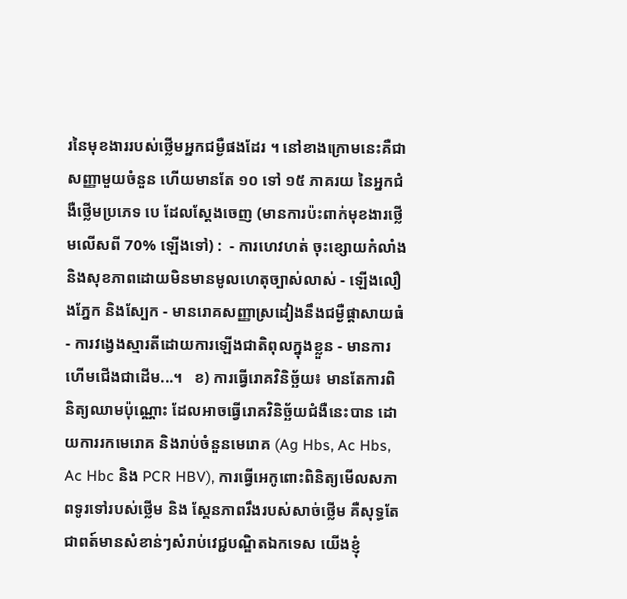រនៃមុខងាររបស់ថ្លើមអ្នកជម្ងឺផងដែរ ។ នៅខាងក្រោមនេះគឺជាសញ្ញាមួយចំនួន ហើយមានតែ ១០ ទៅ ១៥ ភាគរយ នៃអ្នកជំងឺថ្លើមប្រភេទ បេ ដែលស្តែងចេញ (មានការប៉ះពាក់មុខងារថ្លើមលើសពី 70% ឡើងទៅ) :  - ការហេវហត់ ចុះខ្សោយកំលាំង និងសុខភាពដោយមិនមានមូលហេតុច្បាស់លាស់ - ឡើងលឿងភ្នែក និងស្បែក - មានរោគសញ្ញាស្រដៀងនឹងជម្ងឺផ្ដាសាយធំ - ការវង្វេងស្មារតីដោយការឡើងជាតិពុលក្នុងខ្លួន - មានការហើមជើងជាដើម...។   ខ) ការធ្វើរោគវិនិច្ឆ័យ៖ មានតែការពិនិត្យឈាមប៉ុណ្ណោះ ដែលអាចធ្វើរោគវិនិច្ឆ័យជំងឺនេះបាន ដោយការរកមេរោគ និងរាប់ចំនួនមេរោគ (Ag Hbs, Ac Hbs, Ac Hbc និង PCR HBV), ការធ្វើអេកូពោះពិនិត្យមើលសភាពទូរទៅរបស់ថ្លើម និង ស្គែនភាពរឹងរបស់សាច់ថ្លើម គឺសុទ្ធតែជាពត៍មានសំខាន់ៗសំរាប់វេជ្ជបណ្ឌិតឯកទេស យើងខ្ញុំ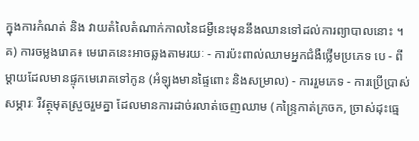ក្នុងការកំណត់ និង វាយតំលៃតំណាក់កាលនៃជម្ងឺនេះមុននឹងឈានទៅដល់ការព្យាបាលនោះ ។   គ) ការចម្លងរោគ៖ មេរោគនេះអាចឆ្លងតាមរយៈ - ការប៉ះពាល់ឈាមអ្នកជំងឺថ្លើមប្រភេទ បេ - ពីម្តាយដែលមានផ្ទុកមេរោគទៅកូន (អំឡុងមានផ្ទៃពោះ និងសម្រាល) - ការរួមភេទ - ការប្រើប្រាស់សម្ភារៈ រឺវត្ថុមុតស្រួចរួមគ្នា ដែលមានការដាច់រលាត់ចេញឈាម (កន្ទ្រៃកាត់ក្រចក, ច្រាស់ដុះធ្មេ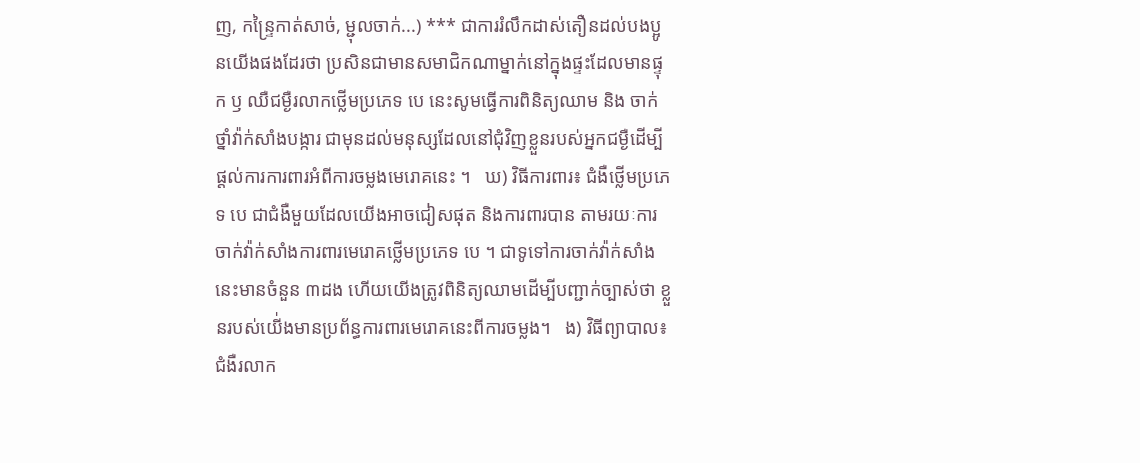ញ, កន្ទ្រៃកាត់សាច់, ម្ជុលចាក់...) *** ជាការរំលឹកដាស់តឿនដល់បងប្អូនយើងផងដែរថា ប្រសិនជាមានសមាជិកណាម្នាក់នៅក្នុងផ្ទះដែលមានផ្ទុក ឫ ឈឺជម្ងឺរលាកថ្លើមប្រភេទ បេ នេះសូមធ្វើការពិនិត្យឈាម និង ចាក់ថ្នាំវ៉ាក់សាំងបង្ការ ជាមុនដល់មនុស្សដែលនៅជុំវិញខ្លួនរបស់អ្នកជម្ងឺដើម្បីផ្តល់ការការពារអំពីការចម្លងមេរោគនេះ ។   ឃ) វិធីការពារ៖ ជំងឺថ្លើមប្រភេទ បេ ជាជំងឺមួយដែលយើងអាចជៀសផុត និងការពារបាន តាមរយៈការចាក់វ៉ាក់សាំងការពារមេរោគថ្លើមប្រភេទ បេ ។ ជាទូទៅការចាក់វ៉ាក់សាំងនេះមានចំនួន ៣ដង ហើយយើងត្រូវពិនិត្យឈាមដើម្បីបញ្ជាក់ច្បាស់ថា ខ្លួនរបស់យើ់ងមានប្រព័ន្ធការពារមេរោគនេះពីការចម្លង។   ង) វិធីព្យាបាល៖ ជំងឺរលាក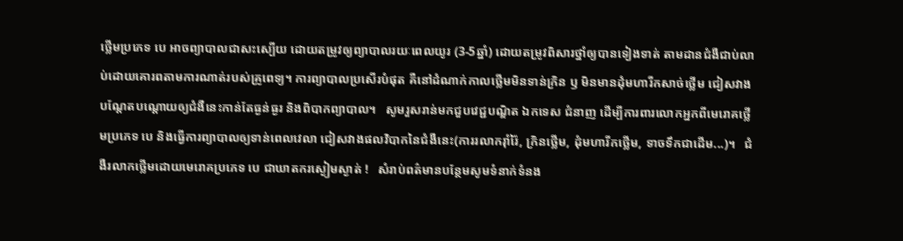ថ្លើមប្រភេទ បេ អាចព្យាបាលជាសះស្បើយ ដោយតម្រូវឲ្យព្យាបាលរយៈពេលយូរ (3-5ឆ្នាំ) ដោយតម្រូវពិសារថ្នាំឲ្យបានទៀងទាត់ តាមដានជំងឺជាប់លាប់ដោយគោរពតាមការណាត់របស់គ្រូពេទ្យ។ ការព្យាបាលប្រសើរបំផុត គឺនៅដំណាក់កាលថ្លើមមិនទាន់ក្រិន ឫ មិនមានដុំមហារីកសាច់ថ្លើម ជៀសវាងបណ្តែតបណ្តោយឲ្យជំងឺនេះកាន់តែធ្ងន់ធ្ងរ និងពិបាកព្យាបាល។   សូមរួសរាន់មកជួបវេជ្ជបណ្ឌិត ឯកទេស ជំនាញ ដើម្បីការពារលោកអ្នកពីមេរោគថ្លើមប្រភេទ បេ និងធ្វើការព្យាបាលឲ្យទាន់ពេលវេលា ជៀសវាងផលវិបាកនៃជំងឺនេះ(ការរលាករ៉ាំរ៉ៃ, ក្រិនថ្លើម, ដុំមហារីកថ្លើម, ទាចទឹកជាដើម...)។   ជំងឺរលាកថ្លើមដោយមេរោគប្រភេទ បេ ជាឃាតករស្ងៀមស្ងាត់ !   សំរាប់ពត៌មានបន្ថែមសូមទំនាក់ទំនង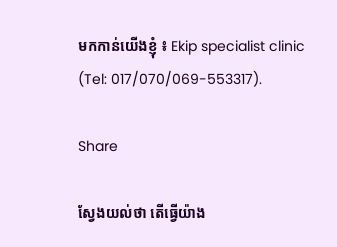មកកាន់យើងខ្ញុំ ៖ Ekip specialist clinic (Tel: 017/070/069-553317).

Share

ស្វែងយល់ថា តើធ្វើយ៉ាង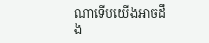ណាទើបយើងអាចដឹង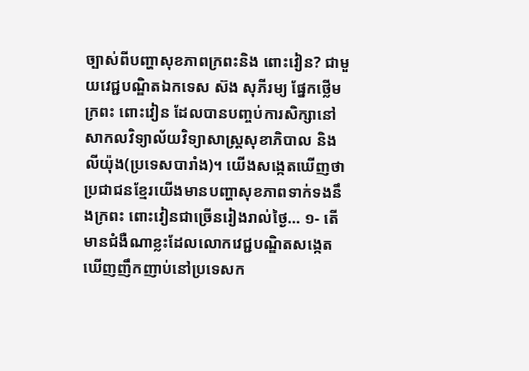ច្បាស់ពីបញ្ហាសុខភាពក្រពះនិង ពោះវៀន? ជាមួយវេជ្ជបណ្ឌិតឯកទេស ស៊ង សុភីរម្យ ផ្នែកថ្លើម ក្រពះ ពោះវៀន ដែលបានបញ្ចប់ការសិក្សានៅសាកលវិទ្យាល័យវិទ្យាសាស្រ្តសុខាភិបាល និង លីយ៉ុង(ប្រទេសបារាំង)។ យើងសង្កេតឃើញថាប្រជាជនខ្មែរយើងមានបញ្ហាសុខភាពទាក់ទងនឹងក្រពះ ពោះវៀនជាច្រើនរៀងរាល់ថ្ងៃ… ១- តើមានជំងឺណាខ្លះដែលលោកវេជ្ជបណ្ឌិតសង្កេតឃើញញឹកញាប់នៅប្រទេសក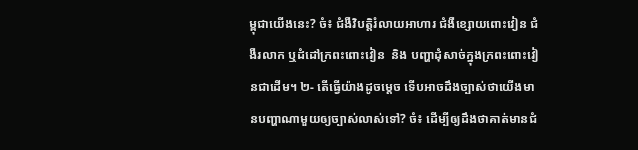ម្ពុជាយើងនេះ? ចំ៖ ជំងឺវិបត្តិរំលាយអាហារ ជំងឺខ្សោយពោះវៀន ជំងឺរលាក ឬដំដៅក្រពះពោះវៀន  និង បញ្ហាដុំសាច់ក្នុងក្រពះពោះវៀនជាដើម។ ២- តើធ្វើយ៉ាងដូចម្តេច ទើបអាចដឹងច្បាស់ថាយើងមានបញ្ហាណាមួយឲ្យច្បាស់លាស់ទៅ? ចំ៖ ដើម្បីឲ្យដឹងថាគាត់មានជំ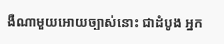ងឺណាមួយអោយច្បាស់នោះ ជាដំបូង អ្នក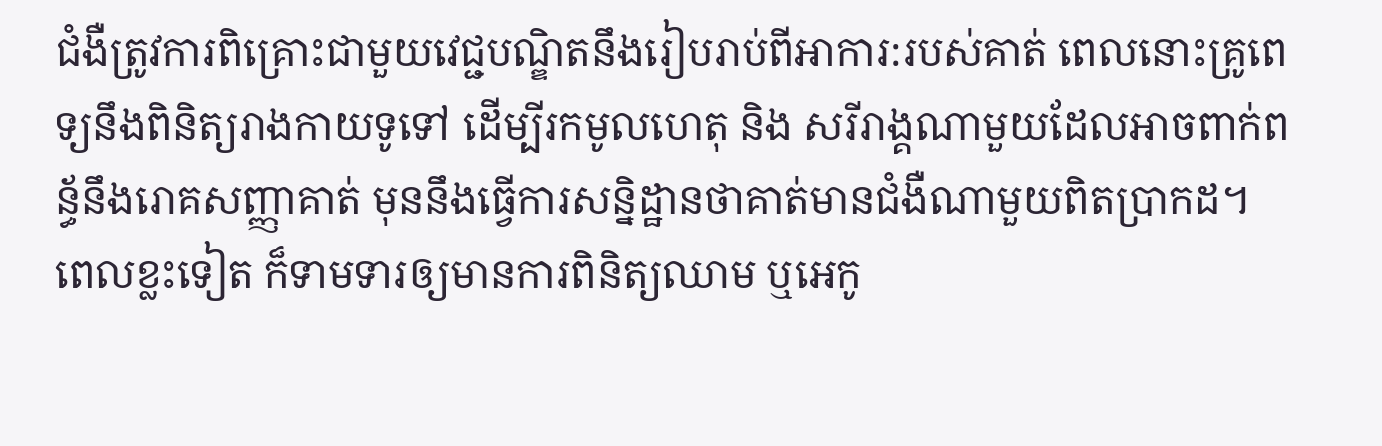ជំងឺត្រូវការពិគ្រោះជាមួយវេជ្ជបណ្ឌិតនឹងរៀបរាប់ពីអាការ:របស់គាត់ ពេលនោះគ្រូពេទ្យនឹងពិនិត្យរាងកាយទូទៅ ដើម្បីរកមូលហេតុ និង សរីរាង្គណាមួយដែលអាចពាក់ពន្ធ័នឹងរោគសញ្ញាគាត់ មុននឹងធ្វើការសន្និដ្ឋានថាគាត់មានជំងឺណាមួយពិតប្រាកដ។ ពេលខ្លះទៀត ក៏ទាមទារឲ្យមានការពិនិត្យឈាម ឬអេកូ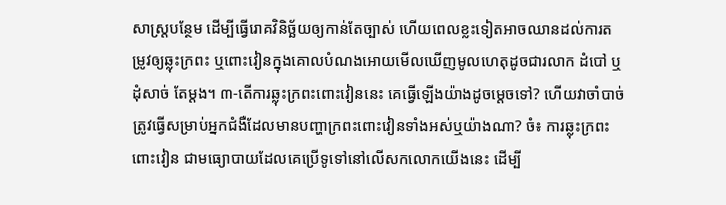សាស្រ្តបន្ថែម ដើម្បីធ្វើរោគវិនិច្ឆ័យឲ្យកាន់តែច្បាស់ ហើយពេលខ្លះទៀតអាចឈានដល់ការតម្រូវឲ្យឆ្លុះក្រពះ ឬពោះវៀនក្នុងគោលបំណងអោយមើលឃើញមូលហេតុដូចជារលាក ដំបៅ ឬដុំសាច់ តែម្តង។ ៣-តើការឆ្លុះក្រពះពោះវៀននេះ គេធ្វើឡើងយ៉ាងដូចម្តេចទៅ? ហើយវាចាំបាច់ត្រូវធ្វើសម្រាប់អ្នកជំងឺដែលមានបញ្ហាក្រពះពោះវៀនទាំងអស់ឬយ៉ាងណា? ចំ៖ ការឆ្លុះក្រពះពោះវៀន ជាមធ្យោបាយដែលគេប្រើទូទៅនៅលើសកលោកយើងនេះ ដើម្បី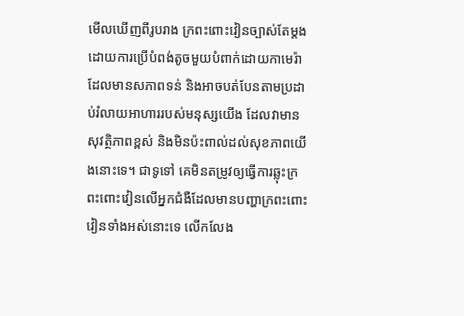មើលឃើញពីរូបរាង ក្រពះពោះវៀនច្បាស់តែម្តង ដោយការប្រើបំពង់តូចមួយបំពាក់ដោយកាមេរ៉ាដែលមានសភាពទន់ និងអាចបត់បែនតាមប្រដាប់រំលាយអាហាររបស់មនុស្សយើង ដែលវាមានសុវត្ថិភាពខ្ពស់ និងមិនប៉ះពាល់ដល់សុខភាពយើងនោះទេ។ ជាទូទៅ គេមិនតម្រូវឲ្យធ្វើការឆ្លុះក្រពះពោះវៀនលើអ្នកជំងឺដែលមានបញ្ហាក្រពះពោះវៀនទាំងអស់នោះទេ លើកលែង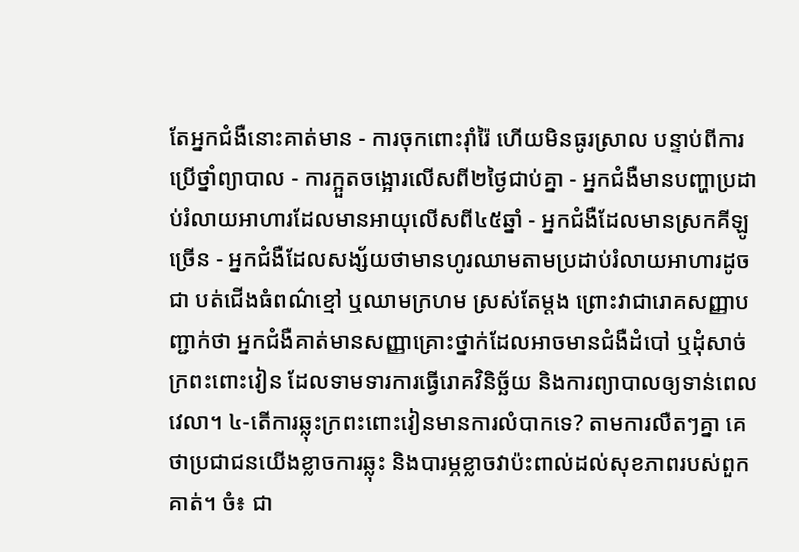តែអ្នកជំងឺនោះគាត់មាន - ការចុកពោះរ៉ាំរ៉ៃ ហើយមិនធូរស្រាល បន្ទាប់ពីការប្រើថ្នាំព្យាបាល - ការក្អួតចង្អោរលើសពី២ថ្ងៃជាប់គ្នា - អ្នកជំងឺមានបញ្ហាប្រដាប់រំលាយអាហារដែលមានអាយុលើសពី៤៥ឆ្នាំ - អ្នកជំងឺដែលមានស្រកគីឡូច្រើន - អ្នកជំងឺដែលសង្ស័យថាមានហូរឈាមតាមប្រដាប់រំលាយអាហារដូចជា បត់ជើងធំពណ៌ខ្មៅ ឬឈាមក្រហម ស្រស់តែម្តង ព្រោះវាជារោគសញ្ញាបញ្ជាក់ថា អ្នកជំងឺគាត់មានសញ្ញាគ្រោះថ្នាក់ដែលអាចមានជំងឺដំបៅ ឬដុំសាច់ក្រពះពោះវៀន ដែលទាមទារការធ្វើរោគវិនិច្ឆ័យ និងការព្យាបាលឲ្យទាន់ពេលវេលា។ ៤-តើការឆ្លុះក្រពះពោះវៀនមានការលំបាកទេ? តាមការលឺតៗគ្នា គេថាប្រជាជនយើងខ្លាចការឆ្លុះ និងបារម្ភខ្លាចវាប៉ះពាល់ដល់សុខភាពរបស់ពួកគាត់។ ចំ៖ ជា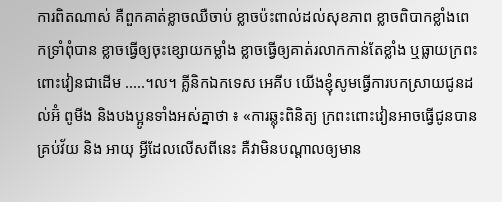ការពិតណាស់ គឺពួកគាត់ខ្លាចឈឺចាប់ ខ្លាចប៉ះពាល់ដល់សុខភាព ខ្លាចពិបាកខ្លាំងពេកទ្រាំពុំបាន ខ្លាចធ្វើឲ្យចុះខ្សោយកម្លាំង ខ្លាចធ្វើឲ្យគាត់រលាកកាន់តែខ្លាំង ឬធ្លាយក្រពះពោះវៀនជាដើម .....។ល។ គ្លីនិកឯកទេស អេគីប យើងខ្ញុំសូមធ្វើការបកស្រាយជូនដល់អ៊ំ ពូមីង និងបងប្អូនទាំងអស់គ្នាថា ៖ «ការឆ្លុះពិនិត្យ ក្រពះពោះវៀនអាចធ្វើជូនបានគ្រប់វ័យ និង អាយុ អ្វីដែលលើសពីនេះ គឺវាមិនបណ្តាលឲ្យមាន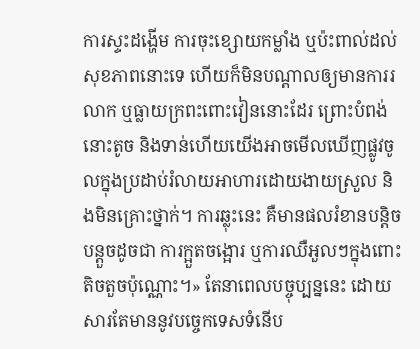ការស្ទះដង្ហើម ការចុះខ្សោយកម្លាំង ឬប៉ះពាល់ដល់សុខភាពនោះទេ ហើយក៏មិនបណ្តាលឲ្យមានការរលាក ឬធ្លាយក្រពះពោះវៀននោះដែរ ព្រោះបំពង់នោះតូច និងទាន់ហើយយើងអាចមើលឃើញផ្លូវចូលក្នុងប្រដាប់រំលាយអាហារដោយងាយស្រួល និងមិនគ្រោះថ្នាក់។ ការឆ្លុះនេះ គឺមានផលរំខានបន្តិចបន្តួចដូចជា ការក្អួតចង្អោរ ឬការឈឺអួលៗក្នុងពោះតិចតួចប៉ុណ្ណោះ។» តែនាពេលបច្ចុប្បន្ននេះ ដោយសារតែមាននូវបច្ចេកទេសទំនើប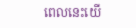ពេលនេះយើ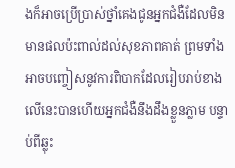ងក៏អាចប្រើប្រាស់ថ្នាំគេងជូនអ្នកជំងឺដែលមិនមានផលប៉ះពាល់ដល់សុខភាពគាត់ ព្រមទាំងអាចបញ្ចៀសនូវការពិបាកដែលរៀបរាប់ខាងលើនេះបានហើយអ្នកជំងឺនឹងដឹងខ្លួនភ្លាម បន្ទាប់ពីឆ្លុះ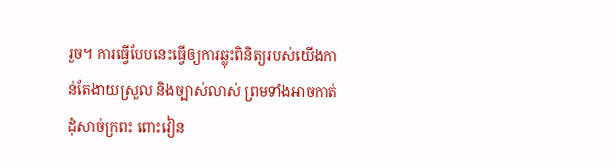រួច។ ការធ្វើបែបនេះធ្វើឲ្យការឆ្លុះពិនិត្យរបស់យើងកាន់តែងាយស្រួល និងច្បាស់លាស់ ព្រមទាំងអាចកាត់ដុំសាច់ក្រពះ ពោះវៀន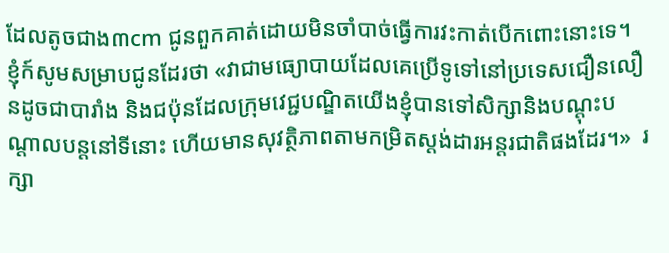ដែលតូចជាង៣cm ជូនពួកគាត់ដោយមិនចាំបាច់ធ្វើការវះកាត់បើកពោះនោះទេ។ ខ្ញុំក៍សូមសម្រាបជូនដែរថា «វាជាមធ្យោបាយដែលគេប្រើទូទៅនៅប្រទេសជឿនលឿនដូចជាបារាំង និងជប៉ុនដែលក្រុមវេជ្ជបណ្ឌិតយើងខ្ញុំបានទៅសិក្សានិងបណ្តុះបណ្តាលបន្តនៅទីនោះ ហើយមានសុវត្ថិភាពតាមកម្រិតស្តង់ដារអន្តរជាតិផងដែរ។»  រក្សា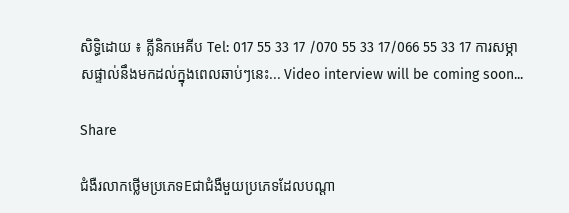សិទ្ធិដោយ ៖ គ្លីនិកអេគីប Tel: 017 55 33 17 /070 55 33 17/066 55 33 17 ការសម្ភាសផ្ទាល់នឹងមកដល់ក្នុងពេលឆាប់ៗនេះ... Video interview will be coming soon...

Share

ជំងឺរលាកថ្លើមប្រភេទEជាជំងឺមួយប្រភេទដែលបណ្ដា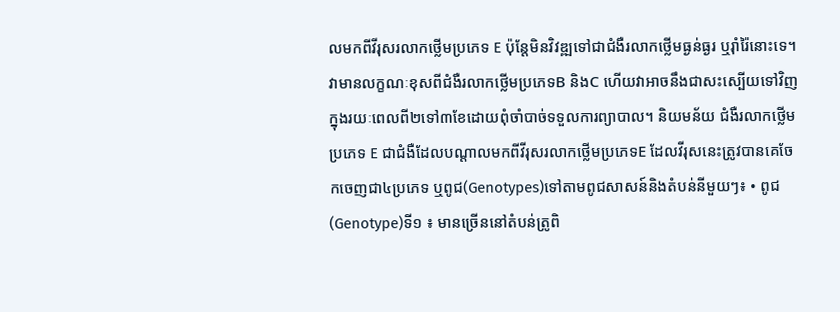លមកពីវីរុសរលាកថ្លើមប្រភេទ E ប៉ុន្តែមិនវិវឌ្ឍទៅជាជំងឺរលាកថ្លើមធ្ងន់ធ្ងរ ឬរ៉ាំរ៉ៃនោះទេ។ វាមានលក្ខណៈខុសពីជំងឺរលាកថ្លើមប្រភេទB និងC ហើយវាអាចនឹងជាសះស្បើយទៅវិញក្នុងរយៈពេលពី២ទៅ៣ខែដោយពុំចាំបាច់ទទួលការព្យាបាល។ និយមន័យ ជំងឺរលាកថ្លើមប្រភេទ E ជាជំងឺដែលបណ្ដាលមកពីវីរុសរលាកថ្លើមប្រភេទE ដែលវីរុសនេះត្រូវបានគេចែកចេញជា៤ប្រភេទ ឬពូជ(Genotypes)ទៅតាមពូជសាសន៍និងតំបន់នីមួយៗ៖ • ពូជ(Genotype)ទី១ ៖ មានច្រើននៅតំបន់ត្រូពិ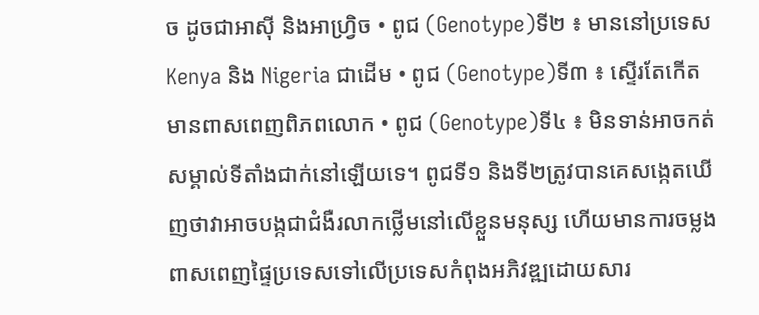ច ដូចជាអាស៊ី និងអាហ្រ្វិច • ពូជ (Genotype)ទី២ ៖ មាននៅប្រទេស Kenya និង Nigeria ជាដើម • ពូជ (Genotype)ទី៣ ៖ ស្ទើរតែកើតមានពាសពេញពិភពលោក • ពូជ (Genotype)ទី៤ ៖ មិនទាន់អាចកត់សម្គាល់ទីតាំងជាក់នៅឡើយទេ។ ពូជទី១ និងទី២ត្រូវបានគេសងេ្កតឃើញថាវាអាចបង្កជាជំងឺរលាកថ្លើមនៅលើខ្លួនមនុស្ស ហើយមានការចម្លងពាសពេញផ្ទៃប្រទេសទៅលើប្រទេសកំពុងអភិវឌ្ឍដោយសារ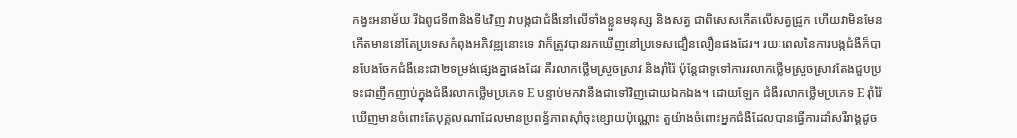កង្វះអនាម័យ រីឯពូជទី៣និងទី៤វិញ វាបង្កជាជំងឺនៅលើទាំងខ្លួនមនុស្ស និងសត្វ ជាពិសេសកើតលើសត្វជ្រូក ហើយវាមិនមែនកើតមាននៅតែប្រទេសកំពុងអភិវឌ្ឍនោះទេ វាក៏ត្រូវបានរកឃើញនៅប្រទេសជឿនលឿនផងដែរ។ រយៈពេលនៃការបង្កជំងឺក៏បានបែងចែកជំងឺនេះជា២ទម្រង់ផ្សេងគ្នាផងដែរ គឺរលាកថ្លើមស្រួចស្រាវ និងរ៉ាំរ៉ៃ ប៉ុន្តែជាទូទៅការរលាកថ្លើមស្រួចស្រាវតែងជួបប្រទះជាញឹកញាប់ក្នុងជំងឺរលាកថ្លើមប្រភេទ E បន្ទាប់មកវានឹងជាទៅវិញដោយឯកឯង។ ដោយឡែក ជំងឺរលាកថ្លើមប្រភេទ E រ៉ាំរ៉ៃ ឃើញមានចំពោះតែបុគ្គលណាដែលមានប្រពន័្ធភាពស៊ាំចុះខ្សោយប៉ុណ្ណោះ តួយ៉ាងចំពោះអ្នកជំងឺដែលបានធ្វើការដាំសរីរាង្គដូច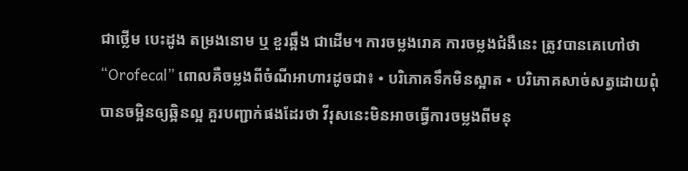ជាថ្លើម បេះដូង តម្រងនោម ឬ ខួរឆ្អឹង ជាដើម។ ការចម្លងរោគ ការចម្លងជំងឺនេះ ត្រូវបានគេហៅថា “Orofecal” ពោលគឺចម្លងពីចំណីអាហារដូចជា៖ • បរិភោគទឹកមិនស្អាត • បរិភោគសាច់សត្វដោយពុំបានចម្អិនឲ្យឆ្អិនល្អ គួរបញ្ជាក់ផងដែរថា វីរុសនេះមិនអាចធ្វើការចម្លងពីមនុ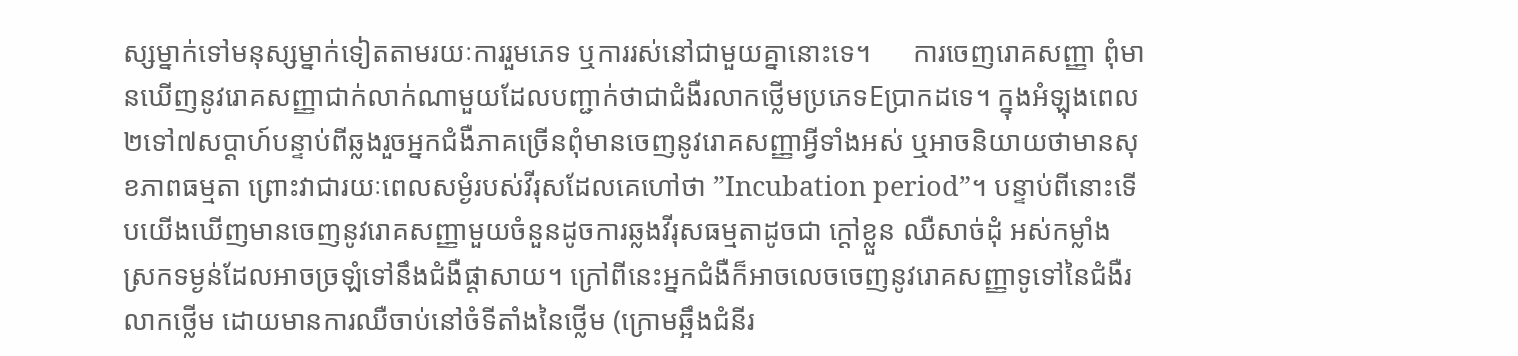ស្សម្នាក់ទៅមនុស្សម្នាក់ទៀតតាមរយៈការរួមភេទ ឬការរស់នៅជាមួយគ្នានោះទេ។      ការចេញរោគសញ្ញា ពុំមានឃើញនូវរោគសញ្ញាជាក់លាក់ណាមួយដែលបញ្ជាក់ថាជាជំងឺរលាកថ្លើមប្រភេទEប្រាកដទេ។ ក្នុងអំឡុងពេល២ទៅ៧សប្ដាហ៍បន្ទាប់ពីឆ្លងរួចអ្នកជំងឺភាគច្រើនពុំមានចេញនូវរោគសញ្ញាអ្វីទាំងអស់ ឬអាចនិយាយថាមានសុខភាពធម្មតា ព្រោះវាជារយៈពេលសម្ងំរបស់វីរុសដែលគេហៅថា ”Incubation period”។ បន្ទាប់ពីនោះទើបយើងឃើញមានចេញនូវរោគសញ្ញាមួយចំនួនដូចការឆ្លងវីរុសធម្មតាដូចជា ក្ដៅខ្លួន ឈឺសាច់ដុំ អស់កម្លាំង ស្រកទម្ងន់ដែលអាចច្រឡំទៅនឹងជំងឺផ្ដាសាយ។ ក្រៅពីនេះអ្នកជំងឺក៏អាចលេចចេញនូវរោគសញ្ញាទូទៅនៃជំងឺរលាកថ្លើម ដោយមានការឈឺចាប់នៅចំទីតាំងនៃថ្លើម (ក្រោមឆ្អឹងជំនីរ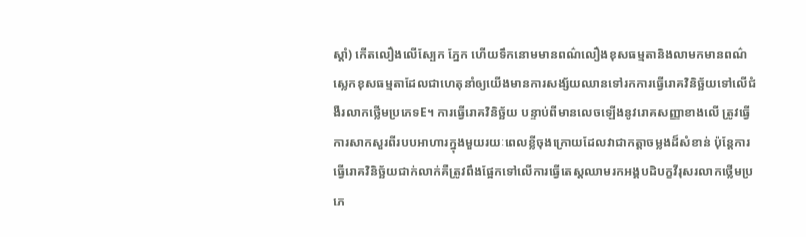ស្ដាំ) កើតលឿងលើស្បែក ភ្នែក ហើយទឹកនោមមានពណ៌លឿងខុសធម្មតានិងលាមកមានពណ៌ស្លេកខុសធម្មតាដែលជាហេតុនាំឲ្យយើងមានការសង្ស័យឈានទៅរកការធ្វើរោគវិនិច្ឆ័យទៅលើជំងឺរលាកថ្លើមប្រភេទE។ ការធ្វើរោគវិនិច្ឆ័យ បន្ទាប់ពីមានលេចឡើងនូវរោគសញ្ញាខាងលើ ត្រូវធ្វើការសាកសួរពីរបបអាហារក្នុងមួយរយៈពេលខ្លីចុងក្រោយដែលវាជាកត្តាចម្លងដ៏សំខាន់ ប៉ុន្តែការធ្វើរោគវិនិច្ឆ័យជាក់លាក់គឺត្រូវពឹងផ្អែកទៅលើការធ្វើតេស្តឈាមរកអង្គបដិបក្ខវីរុសរលាកថ្លើមប្រភេ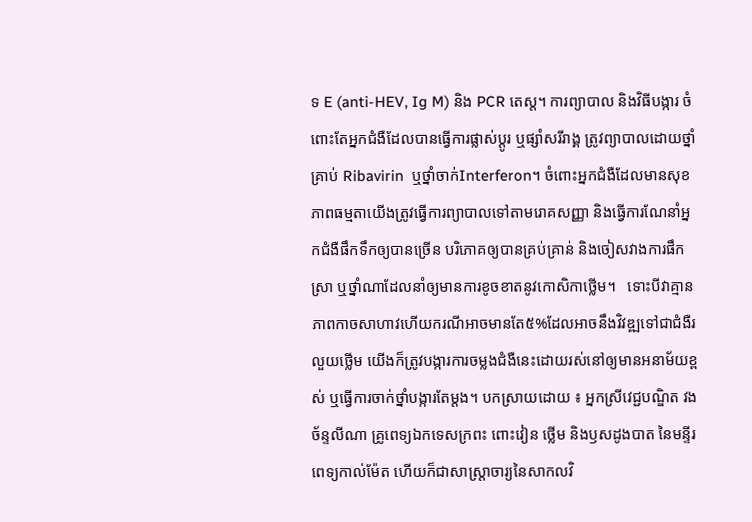ទ E (anti-HEV, Ig M) និង PCR តេស្ត។ ការព្យាបាល និងវិធីបង្ការ ចំពោះតែអ្នកជំងឺដែលបានធ្វើការផ្លាស់ប្ដូរ ឬផ្សាំសរីរាង្គ ត្រូវព្យាបាលដោយថ្នាំគ្រាប់ Ribavirin  ឬថ្នាំចាក់Interferon។ ចំពោះអ្នកជំងឺដែលមានសុខភាពធម្មតាយើងត្រូវធ្វើការព្យាបាលទៅតាមរោគសញ្ញា និងធ្វើការណែនាំអ្នកជំងឺផឹកទឹកឲ្យបានច្រើន បរិភោគឲ្យបានគ្រប់គ្រាន់ និងចៀសវាងការផឹកស្រា ឬថ្នាំណាដែលនាំឲ្យមានការខូចខាតនូវកោសិកាថ្លើម។   ទោះបីវាគ្មានភាពកាចសាហាវហើយករណីអាចមានតែ៥%ដែលអាចនឹងវិវឌ្ឍទៅជាជំងឺរលួយថ្លើម យើងក៏ត្រូវបង្ការការចម្លងជំងឺនេះដោយរស់នៅឲ្យមានអនាម័យខ្ពស់ ឬធ្វើការចាក់ថ្នាំបង្ការតែម្ដង។ បកស្រាយដោយ ៖ អ្នកស្រីវេជ្ជបណ្ឌិត វង ច័ន្ទលីណា គ្រូពេទ្យឯកទេសក្រពះ ពោះវៀន ថ្លើម និងឫសដូងបាត នៃមន្ទីរពេទ្យកាល់ម៉ែត ហើយក៏ជាសាស្រ្ដាចារ្យនៃសាកលវិ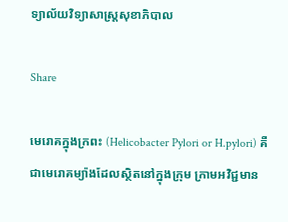ទ្យាល័យវិទ្យាសាស្រ្ដសុខាភិបាល

Share

មេរោគក្នុងក្រពះ (Helicobacter Pylori or H.pylori) គឺជាមេរោគម្យ៉ាងដែលស្ថិតនៅក្នុងក្រុម ក្រាមអវិជ្ជមាន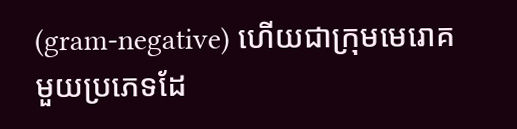(gram-negative) ហើយជាក្រុមមេរោគមួយប្រភេទដែ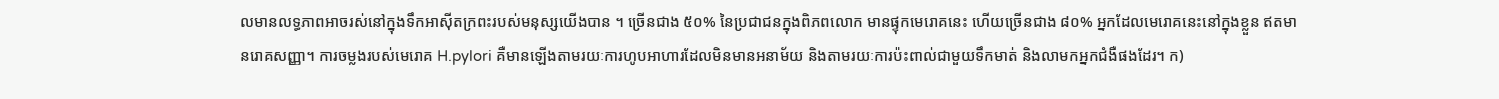លមានលទ្ធភាពអាចរស់នៅក្នុងទឹកអាស៊ីតក្រពះរបស់មនុស្សយើងបាន ។ ច្រើនជាង ៥០% នៃប្រជាជនក្នុងពិភពលោក មានផ្ទុកមេរោគនេះ ហើយច្រើនជាង ៨០% អ្នកដែលមេរោគនេះនៅក្នុងខ្លួន ឥតមានរោគសញ្ញា។ ការចម្លងរបស់មេរោគ H.pylori គឺមានឡើងតាមរយៈការហូបអាហារដែលមិនមានអនាម័យ និងតាមរយៈការប៉ះពាល់ជាមួយទឹកមាត់ និងលាមកអ្នកជំងឺផងដែរ។ ក)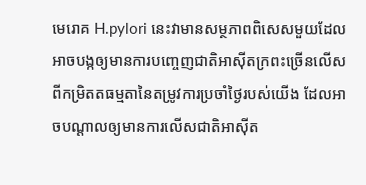មេរោគ H.pylori នេះវាមានសម្ថភាពពិសេសមួយដែលអាចបង្កឲ្យមានការបញ្ចេញជាតិអាស៊ីតក្រពះច្រើនលើសពីកម្រិតតធម្មតានៃតម្រូវការប្រចាំថ្ងៃរបស់យើង ដែលអាចបណ្តាលឲ្យមានការលើសជាតិអាស៊ីត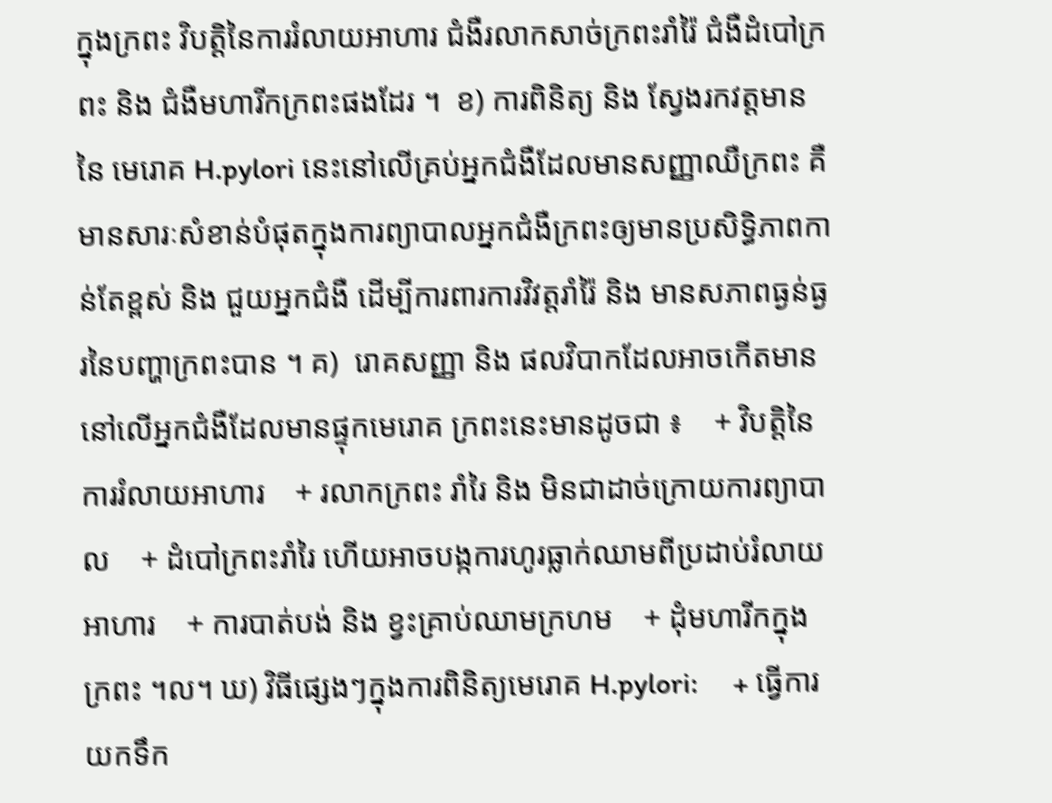ក្នុងក្រពះ វិបត្តិនៃការរំលាយអាហារ ជំងឺរលាកសាច់ក្រពះរាំរ៉ៃ ជំងឺដំបៅក្រពះ និង ជំងឺមហារីកក្រពះផងដែរ ។  ខ) ការពិនិត្យ និង ស្វែងរកវត្តមាននៃ មេរោគ H.pylori នេះនៅលើគ្រប់អ្នកជំងឺដែលមានសញ្ញាឈឺក្រពះ គឺមានសារៈសំខាន់បំផុតក្នុងការព្យាបាលអ្នកជំងឺក្រពះឲ្យមានប្រសិទ្ធិភាពកាន់តែខ្ពស់ និង ជួយអ្នកជំងឺ ដើម្បីការពារការវិវត្តរាំរ៉ៃ និង មានសភាពធ្ងន់ធ្ងរនៃបញ្ហាក្រពះបាន ។ គ)  រោគសញ្ញា និង ផលវិបាកដែលអាចកើតមាននៅលើអ្នកជំងឺដែលមានផ្ទុកមេរោគ ក្រពះនេះមានដូចជា ៖    + វិបត្តិនៃការរំលាយអាហារ    + រលាកក្រពះ រាំរៃ និង មិនជាដាច់ក្រោយការព្យាបាល    + ដំបៅក្រពះរាំរៃ ហើយអាចបង្កការហូរធ្លាក់ឈាមពីប្រដាប់រំលាយអាហារ    + ការបាត់បង់ និង ខ្វះគ្រាប់ឈាមក្រហម    + ដុំមហារីកក្នុង ក្រពះ ។ល។ ឃ) វិធីផ្សេងៗក្នុងការពិនិត្យមេរោគ H.pylori:     + ធ្វើការយកទឹក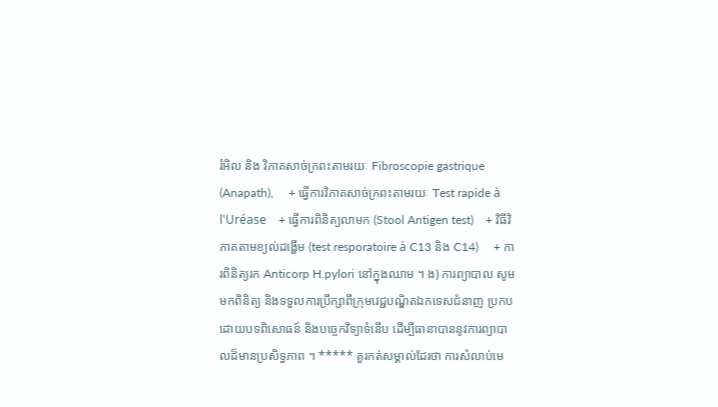រំអិល និង វិភាគសាច់ក្រពះតាមរយៈ Fibroscopie gastrique (Anapath),     + ធ្វើការវិភាគសាច់ក្រពះតាមរយៈ Test rapide à l'Uréase    + ធ្វើការពិនិត្យលាមក (Stool Antigen test)    + វិធីវិភាគតាមខ្យល់ដង្ហើម (test resporatoire à C13 និង C14)     + ការពិនិត្យរក Anticorp H.pylori នៅក្នុងឈាម ។ ង) ការព្យាបាល សូមមកពិនិត្យ និងទទួលការប្រឹក្សាពីក្រុមវេជ្ជបណ្ឌិតឯកទេសជំនាញ ប្រកបដោយបទពិសោធន៍ និងបច្ចេកវិទ្យាទំនើប ដើម្បីធានាបាននូវការព្យាបាលដ៏មានប្រសិទ្ធភាព ។ ***** គួរកត់សម្គាល់ដែរថា ការសំលាប់មេ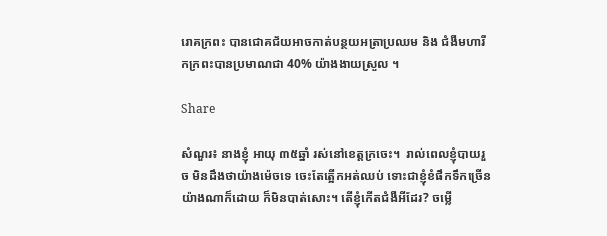រោគក្រពះ បានជោគជ័យអាចកាត់បន្ថយអត្រាប្រឈម និង ជំងឺមហារីកក្រពះបានប្រមាណជា 40% យ៉ាងងាយស្រួល ។

Share

សំណួរ៖ នាងខ្ញុំ អាយុ ៣៥ឆ្នាំ រស់នៅខេត្តក្រចេះ។  រាល់ពេលខ្ញុំបាយរួច មិនដឹងថាយ៉ាងម៉េចទេ ចេះតែត្អើកអត់ឈប់ ទោះជាខ្ញុំខំផឹកទឹកច្រើនយ៉ាងណាក៏ដោយ ក៏មិនបាត់សោះ។ តើខ្ញុំកើតជំងឺអីដែរ? ចម្លើ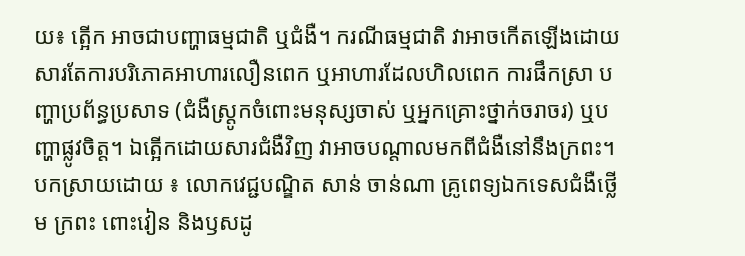យ៖ ត្អើក អាចជាបញ្ហាធម្មជាតិ ឬជំងឺ។ ករណីធម្មជាតិ វាអាចកើតឡើងដោយសារតែការបរិភោគអាហារលឿនពេក ឬអាហារដែលហិលពេក ការផឹកស្រា បញ្ហាប្រព័ន្ធប្រសាទ (ជំងឺស្រ្តូកចំពោះមនុស្សចាស់ ឬអ្នកគ្រោះថ្នាក់ចរាចរ) ឬបញ្ហាផ្លូវចិត្ត។ ឯតើ្អកដោយសារជំងឺវិញ វាអាចបណ្តាលមកពីជំងឺនៅនឹងក្រពះ។ បកស្រាយដោយ ៖ លោកវេជ្ជបណ្ឌិត សាន់ ចាន់ណា គ្រូពេទ្យឯកទេសជំងឺថ្លើម ក្រពះ ពោះវៀន និងឫសដូ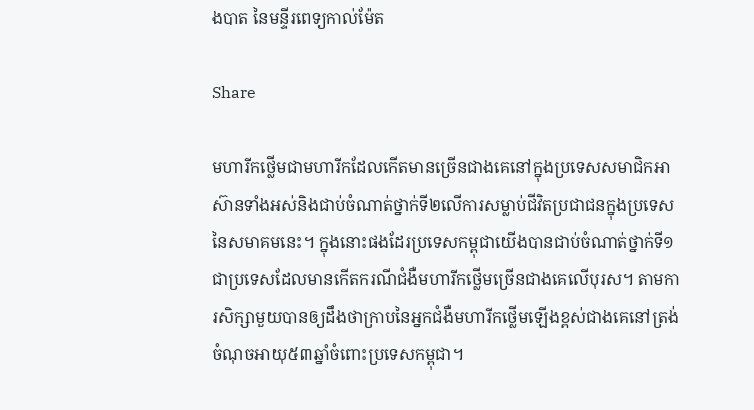ងបាត នៃមន្ទីរពេទ្យកាល់ម៉ែត

Share

មហារីកថ្លើមជាមហារីកដែលកើតមានច្រើនជាងគេនៅក្នុងប្រទេសសមាជិកអាស៊ានទាំងអស់និងជាប់ចំណាត់ថ្នាក់ទី២លើការសម្លាប់ជីវិតប្រជាជនក្នុងប្រទេសនៃសមាគមនេះ។ ក្នុងនោះផងដែរប្រទេសកម្ពុជាយើងបានជាប់ចំណាត់ថ្នាក់ទី១ជាប្រទេសដែលមានកើតករណីជំងឺមហារីកថ្លើមច្រើនជាងគេលើបុរស។ តាមការសិក្សាមួយបានឲ្យដឹងថាក្រាបនៃអ្នកជំងឺមហារីកថ្លើមឡើងខ្ពស់ជាងគេនៅត្រង់ចំណុចអាយុ៥៣ឆ្នាំចំពោះប្រទេសកម្ពុជា។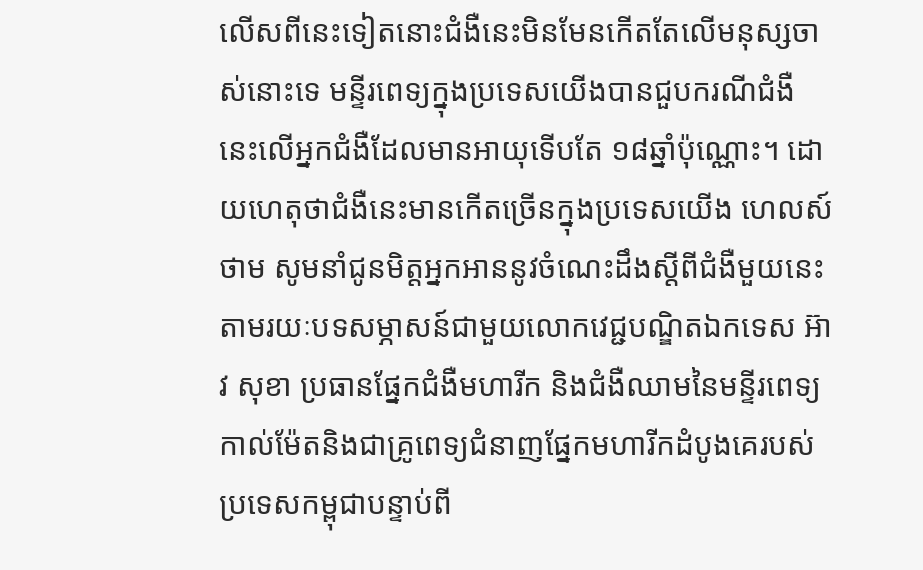លើសពីនេះទៀតនោះជំងឺនេះមិនមែនកើតតែលើមនុស្សចាស់នោះទេ មន្ទីរពេទ្យក្នុងប្រទេសយើងបានជួបករណីជំងឺនេះលើអ្នកជំងឺដែលមានអាយុទើបតែ ១៨ឆ្នាំប៉ុណ្ណោះ។ ដោយហេតុថាជំងឺនេះមានកើតច្រើនក្នុងប្រទេសយើង ហេលស៍ថាម សូមនាំជូនមិត្តអ្នកអាននូវចំណេះដឹងស្តីពីជំងឺមួយនេះតាមរយៈបទសម្ភាសន៍ជាមួយលោកវេជ្ជបណ្ឌិតឯកទេស អ៊ាវ សុខា ប្រធានផ្នែកជំងឺមហារីក និងជំងឺឈាមនៃមន្ទីរពេទ្យកាល់ម៉ែតនិងជាគ្រូពេទ្យជំនាញផ្នែកមហារីកដំបូងគេរបស់ប្រទេសកម្ពុជាបន្ទាប់ពី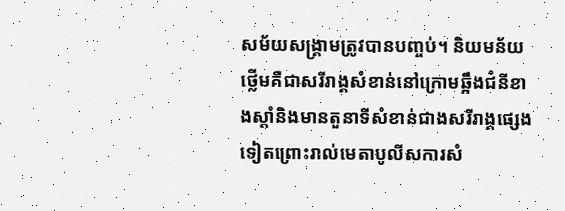សម័យសង្គ្រាមត្រូវបានបញ្ចប់។ និយមន័យ ថ្លើមគឺជាសរីរាង្គសំខាន់នៅក្រោមឆ្អឹងជំនីខាងស្តាំនិងមានតួនាទីសំខាន់ជាងសរីរាង្គផ្សេងទៀតព្រោះរាល់មេតាបូលីសការសំ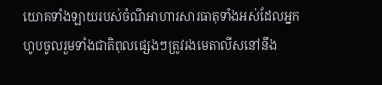យោគទាំងឡាយរបស់ចំណីអាហារសារធាតុទាំងអស់ដែលអ្នកហូបចូលរួមទាំងជាតិពុលផ្សេងៗត្រូវរងមេតាលីសនៅនឹង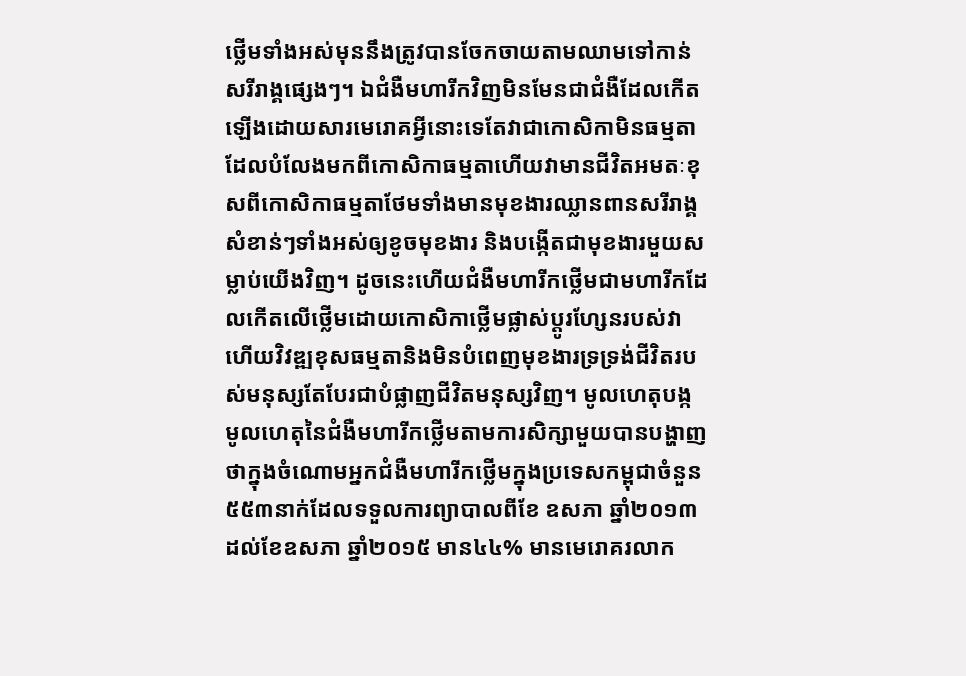ថ្លើមទាំងអស់មុននឹងត្រូវបានចែកចាយតាមឈាមទៅកាន់សរីរាង្គផ្សេងៗ។ ឯជំងឺមហារីកវិញមិនមែនជាជំងឺដែលកើតឡើងដោយសារមេរោគអ្វីនោះទេតែវាជាកោសិកាមិនធម្មតាដែលបំលែងមកពីកោសិកាធម្មតាហើយវាមានជីវិតអមតៈខុសពីកោសិកាធម្មតាថែមទាំងមានមុខងារឈ្លានពានសរីរាង្គសំខាន់ៗទាំងអស់ឲ្យខូចមុខងារ និងបង្កើតជាមុខងារមួយសម្លាប់យើងវិញ។ ដូចនេះហើយជំងឺមហារីកថើ្លមជាមហារីកដែលកើតលើថ្លើមដោយកោសិកាថើ្លមផ្លាស់ប្តូរហ្សែនរបស់វាហើយវិវឌ្ឍខុសធម្មតានិងមិនបំពេញមុខងារទ្រទ្រង់ជីវិតរបស់មនុស្សតែបែរជាបំផ្លាញជីវិតមនុស្សវិញ។ មូលហេតុបង្ក មូលហេតុនៃជំងឺមហារីកថ្លើមតាមការសិក្សាមួយបានបង្ហាញថាក្នុងចំណោមអ្នកជំងឺមហារីកថ្លើមក្នុងប្រទេសកម្ពុជាចំនួន ៥៥៣នាក់ដែលទទួលការព្យាបាលពីខែ ឧសភា ឆ្នាំ២០១៣ ដល់ខែឧសភា ឆ្នាំ២០១៥ មាន៤៤% មានមេរោគរលាក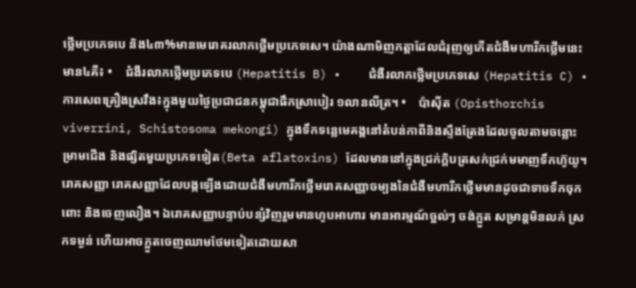ថ្លើមប្រភេទបេ និង៤៣%មានមេរោគរលាកថ្លើមប្រភេទសេ។ យ៉ាងណាមិញកត្តាដែលជំរុញឲ្យកើតជំងឺមហារីកថ្លើមនេះ មាន៤គឺ៖ •    ជំងឺរលាកថ្លើមប្រភេទបេ (Hepatitis B) •    ជំងឺរលាកថ្លើមប្រភេទសេ (Hepatitis C) •    ការសេពគ្រឿងស្រវឹង៖ក្នុងមួយថ្ងៃប្រជាជនកម្ពុជាផឹកស្រាបៀរ ១លានលីត្រ។ •    ប៉ាស៊ីត (Opisthorchis viverrini, Schistosoma mekongi) ក្នុងទឹកទន្លេមេគង្គនៅតំបន់កាពីនិងស្ទឹងត្រែងដែលចូលតាមចន្លោះម្រាមជើង និងផ្សិតមួយប្រភេទទៀត(Beta aflatoxins) ដែលមាននៅក្នុងជ្រក់ក្តិបត្រសក់ជ្រក់មមាញទឹកហ៊ូយូ។ រោគសញ្ញា រោគសញ្ញាដែលបង្កឡើងដោយជំងឺមហារីកថ្លើមរោគសញ្ញាចម្បងនៃជំងឺមហារីកថ្លើមមានដូចជាទាចទឹកចុកពោះ និងចេញលឿង។ ឯរោគសញ្ញាបន្ទាប់បន្សំវិញរួមមានហូបអាហារ មានអារម្មណ៍ច្អល់ៗ ចង់ក្អួត សម្រាន្តមិនលក់ ស្រកទម្ងន់ ហើយអាចក្អួតចេញឈាមថែមទៀតដោយសា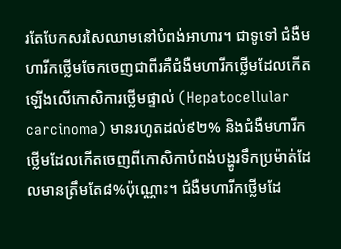រតែបែកសរសៃឈាមនៅបំពង់អាហារ។ ជាទូទៅ ជំងឺមហារីកថ្លើមចែកចេញជាពីរគឺជំងឺមហារីកថ្លើមដែលកើតឡើងលើកោសិការថ្លើមផ្ទាល់ (Hepatocellular carcinoma) មានរហូតដល់៩២% និងជំងឺមហារីកថ្លើមដែលកើតចេញពីកោសិកាបំពង់បង្ហូរទឹកប្រម៉ាត់ដែលមានត្រឹមតែ៨%ប៉ុណ្ណោះ។ ជំងឺមហារីកថ្លើមដែ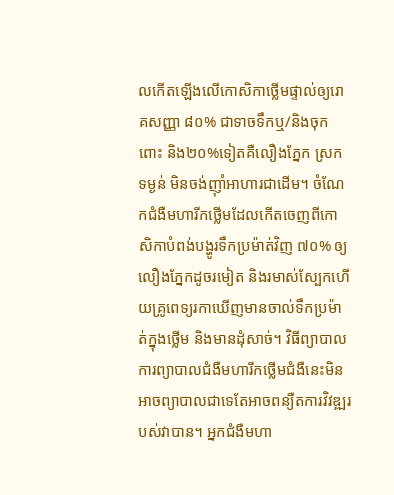លកើតឡើងលើកោសិកាថ្លើមផ្ទាល់ឲ្យរោគសញ្ញា ៨០% ជាទាចទឹកឬ/និងចុកពោះ និង២០%ទៀតគឺលឿងភ្នែក ស្រកទម្ងន់ មិនចង់ញ៉ាំអាហារជាដើម។ ចំណែកជំងឺមហារីកថ្លើមដែលកើតចេញពីកោសិកាបំពង់បង្ហូរទឹកប្រម៉ាត់វិញ ៧០% ឲ្យលឿងភ្នែកដូចរមៀត និងរមាស់ស្បែកហើយគ្រូពេទ្យរកាឃើញមានចាល់ទឹកប្រម៉ាត់ក្នុងថ្លើម និងមានដុំសាច់។ វិធីព្យាបាល ការព្យាបាលជំងឺមហារីកថ្លើមជំងឺនេះមិនអាចព្យាបាលជាទេតែអាចពន្យឺតការវិវឌ្ឍរបស់វាបាន។ អ្នកជំងឺមហា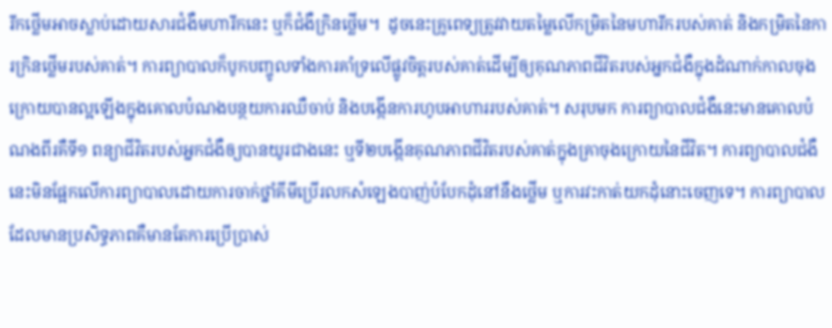រីកថ្លើមអាចស្លាប់ដោយសារជំងឺមហារីកនេះ ឬក៏ជំងឺក្រិនថ្លើម។  ដូចនេះគ្រូពេទ្យត្រូវវាយតម្លៃលើកម្រិតនៃមហារីករបស់គាត់ និងកម្រិតនៃការក្រិនថ្លើមរបស់គាត់។ ការព្យាបាលក៏បូកបញ្ចូលទាំងការគាំទ្រលើផ្លូវចិត្តរបស់គាត់ដើម្បីឲ្យគុណភាពជីវិតរបស់អ្នកជំងឺក្នុងដំណាក់កាលចុងក្រោយបានល្អឡើងក្នុងគោលបំណងបន្ថយការឈឺចាប់ និងបង្កើនការហូបអាហាររបស់គាត់។ សរុបមក ការព្យាបាលជំងឺនេះមានគោលបំណងពីរគឺទី១ ពន្យាជីវិតរបស់អ្នកជំងឺឲ្យបានយូរជាងនេះ ឬទី២បង្កើនគុណភាពជីវិតរបស់គាត់ក្នុងគ្រាចុងក្រោយនៃជីវិត។ ការព្យាបាលជំងឺនេះមិនផ្អែកលើការព្យាបាលដោយការចាក់ថ្នាំគីមីប្រើរលកសំឡេងបាញ់បំបែកដុំនៅនឹងថ្លើម ឬការវះកាត់យកដុំនោះចេញទេ។ ការព្យាបាលដែលមានប្រសិទ្ធភាពគឺមានតែការប្រើប្រាស់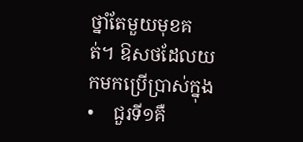ថ្នាំតែមួយមុខគត់។ ឱសថដែលយកមកប្រើប្រាស់ក្នុង •    ជួរទី១គឺ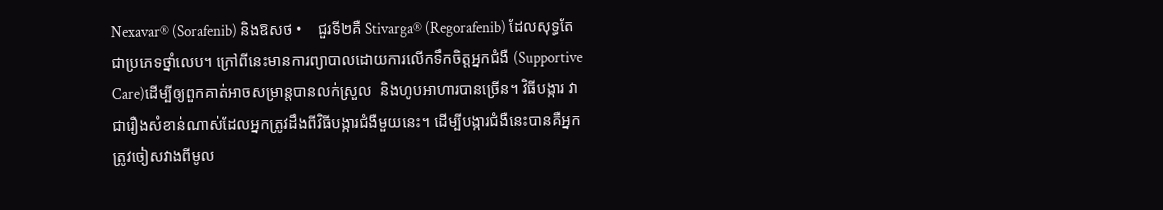Nexavar® (Sorafenib) និងឱសថ •    ជួរទី២គឺ Stivarga® (Regorafenib) ដែលសុទ្ធតែជាប្រភេទថ្នាំលេប។ ក្រៅពីនេះមានការព្យាបាលដោយការលើកទឹកចិត្តអ្នកជំងឺ (Supportive Care)ដើម្បីឲ្យពួកគាត់អាចសម្រាន្តបានលក់ស្រួល  និងហូបអាហារបានច្រើន។ វិធីបង្ការ វាជារឿងសំខាន់ណាស់ដែលអ្នកត្រូវដឹងពីវិធីបង្ការជំងឺមួយនេះ។ ដើម្បីបង្ការជំងឺនេះបានគឺអ្នកត្រូវចៀសវាងពីមូល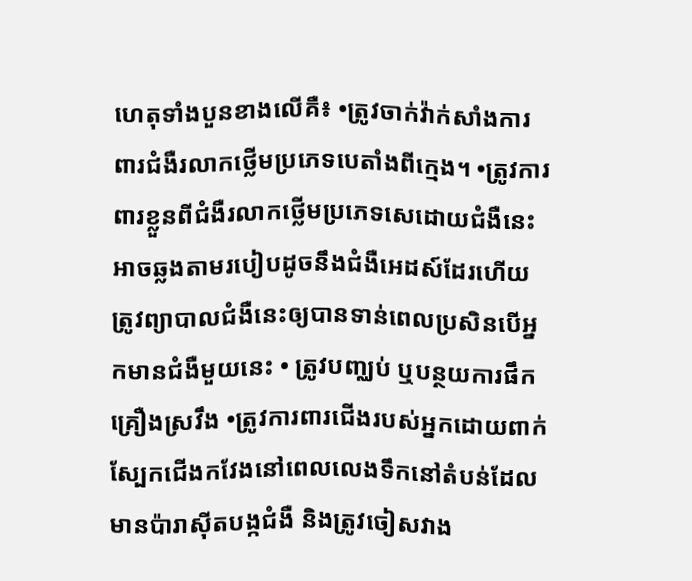ហេតុទាំងបួនខាងលើគឺ៖ •ត្រូវចាក់វ៉ាក់សាំងការពារជំងឺរលាកថ្លើមប្រភេទបេតាំងពីក្មេង។ •ត្រូវការពារខ្លួនពីជំងឺរលាកថ្លើមប្រភេទសេដោយជំងឺនេះអាចឆ្លងតាមរបៀបដូចនឹងជំងឺអេដស៍ដែរហើយត្រូវព្យាបាលជំងឺនេះឲ្យបានទាន់ពេលប្រសិនបើអ្នកមានជំងឺមួយនេះ • ត្រូវបញ្ឈប់ ឬបន្ថយការផឹកគ្រឿងស្រវឹង •ត្រូវការពារជើងរបស់អ្នកដោយពាក់ស្បែកជើងកវែងនៅពេលលេងទឹកនៅតំបន់ដែលមានប៉ារាស៊ីតបង្កជំងឺ និងត្រូវចៀសវាង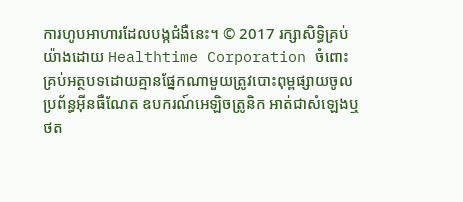ការហូបអាហារដែលបង្កជំងឺនេះ។ © 2017 រក្សាសិទ្ធិគ្រប់យ៉ាងដោយ Healthtime Corporation ចំពោះគ្រប់អត្ថបទដោយគ្មានផ្នែកណាមួយត្រូវបោះពុម្ពផ្សាយចូលប្រព័ន្ធអ៊ីនធឺណែត ឧបករណ៍អេឡិចត្រូនិក អាត់ជាសំឡេងឬថត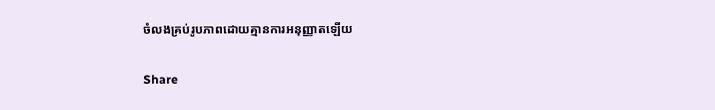ចំលងគ្រប់រូបភាពដោយគ្មានការអនុញ្ញាតឡើយ

Share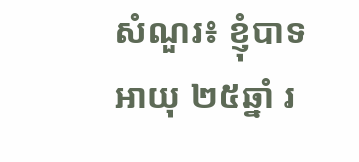សំណួរ៖ ខ្ញុំបាទអាយុ ២៥ឆ្នាំ រ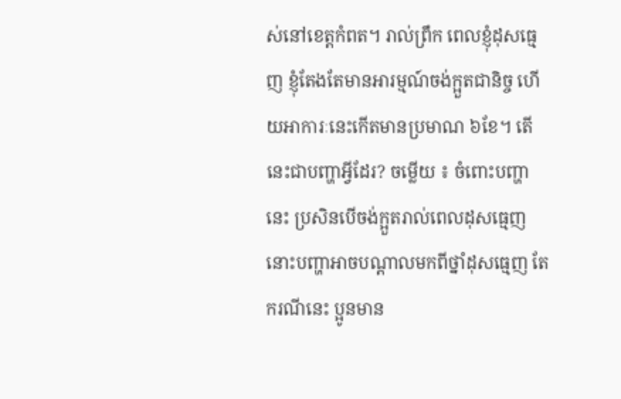ស់នៅខេត្តកំពត។ រាល់ព្រឹក ពេលខ្ញុំដុសធ្មេញ ខ្ញុំតែងតែមានអារម្មណ៍ចង់ក្អួតជានិច្ច ហើយអាការៈនេះកើតមានប្រមាណ ៦ខែ។ តើនេះជាបញ្ហាអ្វីដែរ? ចម្លើយ ៖ ចំពោះបញ្ហានេះ ប្រសិនបើចង់ក្អួតរាល់ពេលដុសធ្មេញ នោះបញ្ហាអាចបណ្តាលមកពីថ្នាំដុសធ្មេញ តែករណីនេះ ប្អូនមាន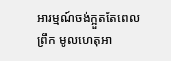អារម្មណ៍ចង់ក្អួតតែពេលព្រឹក មូលហេតុអា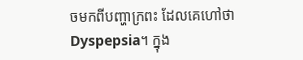ចមកពីបញ្ហាក្រពះ ដែលគេហៅថា Dyspepsia។ ក្នុង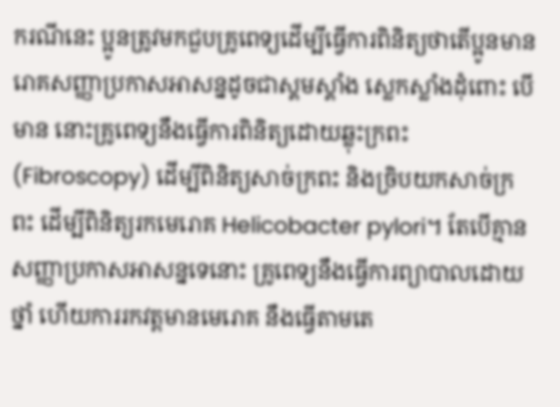ករណីនេះ ប្អូនត្រូវមកជួបគ្រូពេទ្យដើម្បីធ្វើការពិនិត្យថាតើប្អូនមានរោគសញ្ញាប្រកាសអាសន្នដូចជាស្គមស្គាំង ស្លេកស្លាំងដុំពោះ បើមាន នោះគ្រូពេទ្យនឹងធ្វើការពិនិត្យដោយឆ្លុះក្រពះ (Fibroscopy) ដើម្បីពិនិត្យសាច់ក្រពះ និងច្រិបយកសាច់ក្រពះ ដើម្បីពិនិត្យរកមេរោគ Helicobacter pylori។ តែបើគ្មានសញ្ញាប្រកាសអាសន្នទេនោះ គ្រូពេទ្យនឹងធ្វើការព្យាបាលដោយថ្នាំ ហើយការរកវត្តមានមេរោគ នឹងធ្វើតាមតេ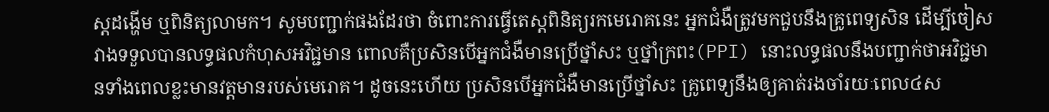ស្តដង្ហើម ឬពិនិត្យលាមក។ សូមបញ្ជាក់ផងដែរថា ចំពោះការធ្វើតេស្តពិនិត្យរកមេរោគនេះ អ្នកជំងឺត្រូវមកជួបនឹងគ្រូពេទ្យសិន ដើម្បីចៀសវាងទទួលបានលទ្ធផលកំហុសអវិជ្ជមាន ពោលគឺប្រសិនបើអ្នកជំងឺមានប្រើថ្នាំសះ ឬថ្នាំក្រពះ(PPI) នោះលទ្ធផលនឹងបញ្ជាក់ថាអវិជ្ជមានទាំងពេលខ្លះមានវត្តមានរបស់មេរោគ។ ដូចនេះហើយ ប្រសិនបើអ្នកជំងឺមានប្រើថ្នាំសះ គ្រូពេទ្យនឹងឲ្យគាត់រងចាំរយៈពេល៤ស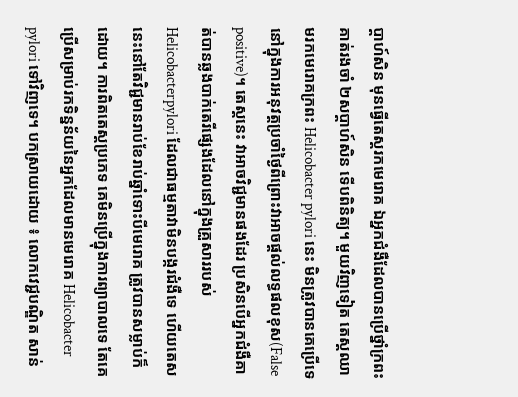ប្តាហ៍សិន មុនធ្វើតេស្តរកមេរោគ ឯអ្នកជំងឺដែលបានប្រើថ្នាំក្រពះ គាត់រងចាំ ២សប្តាហ៍សិន ទើបពិនិត្យ។ មួយវិញទៀត តេស្តឈាមរកមេរោគក្រពះ Helicobacter pylori នេះ មិនត្រូវបានគេប្រើទេនៅក្នុងការអនុវត្តប្រចាំថ្ងៃពីព្រោះវាអាចផ្តល់លទ្ធផលខុស(False positive)។ តេស្តនេះ វាអាចវិជ្ជមានផងដែរ ប្រសិនបើអ្នកជំងឺគាត់បានឆ្លងបាក់តេរីផ្សេងដែលនៅក្នុងគ្រួសាររបស់ Helicobacterpylori ដែលជាធម្មតាវាមិនបង្ករជំងឺទេ ហើយតេសនេះនៅតែវិជ្ជមានរាប់ខែរាប់ឆ្នាំទោះបីមេរោគ ត្រូវបានសម្លាប់ក៏ដោយ។ ការពិតតេស្តប្រភេទ គេមិនប្រើក្នុងការព្យាបាលទេ តែគេប្រើសម្រាប់រកទិន្នន័យនៃអ្នកដែលមានមេរោគ Helicobacter pylori ទៅវិញទេ។ បកស្រាយដោយ ៖ លោកវេជ្ជបណ្ឌិត សាន់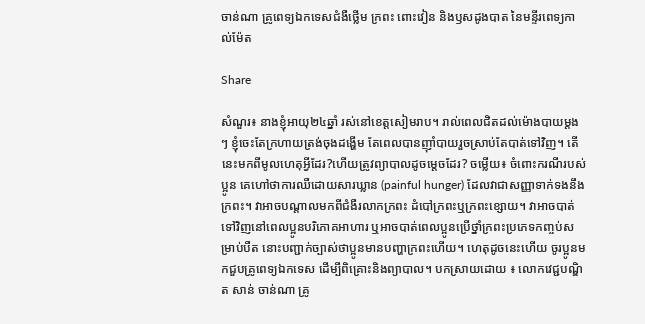ចាន់ណា គ្រូពេទ្យឯកទេសជំងឺថ្លើម ក្រពះ ពោះវៀន និងឫសដូងបាត នៃមន្ទីរពេទ្យកាល់ម៉ែត

Share

សំណួរ៖ នាងខ្ញុំអាយុ២៤ឆ្នាំ រស់នៅខេត្តសៀមរាប។ រាល់ពេលជិតដល់ម៉ោងបាយម្តងៗ ខ្ញុំចេះតែក្រហាយត្រង់ចុងដង្ហើម តែពេលបានញ៉ាំបាយរួចស្រាប់តែបាត់ទៅវិញ។ តើនេះមកពីមូលហេតុអ្វីដែរ?ហើយត្រូវព្យាបាលដូចម្តេចដែរ? ចម្លើយ៖ ចំពោះករណីរបស់ប្អូន គេហៅថាការឈឺដោយសារឃ្លាន (painful hunger) ដែលវាជាសញ្ញាទាក់ទងនឹងក្រពះ។ វាអាចបណ្តាលមកពីជំងឺរលាកក្រពះ ដំបៅក្រពះឬក្រពះខ្សោយ។ វាអាចបាត់ទៅវិញនៅពេលប្អូនបរិភោគអាហារ ឬអាចបាត់ពេលប្អូនប្រើថ្នាំក្រពះប្រភេទកញ្ចប់សម្រាប់បឺត នោះបញ្ជាក់ច្បាស់ថាប្អូនមានបញ្ហាក្រពះហើយ។ ហេតុដូចនេះហើយ ចូរប្អូនមកជួបគ្រូពេទ្យឯកទេស ដើម្បីពិគ្រោះនិងព្យាបាល។ បកស្រាយដោយ ៖ លោកវេជ្ជបណ្ឌិត សាន់ ចាន់ណា គ្រូ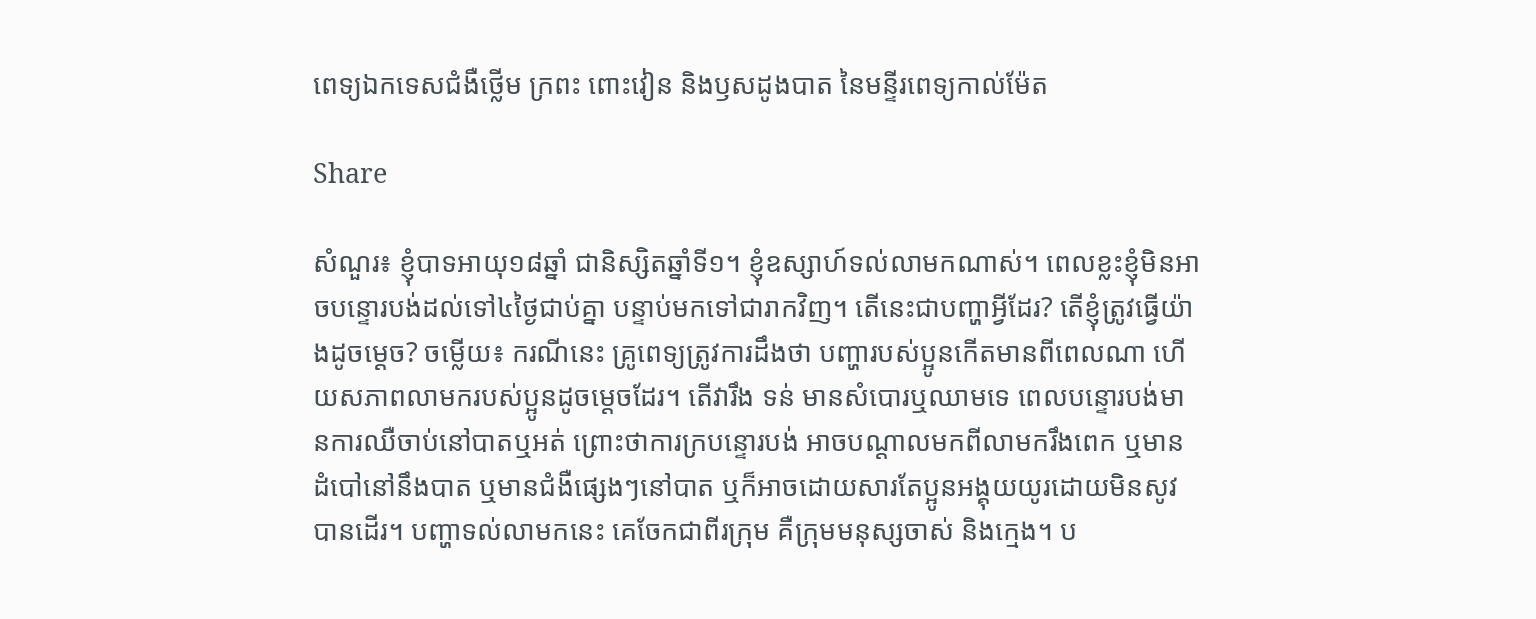ពេទ្យឯកទេសជំងឺថ្លើម ក្រពះ ពោះវៀន និងឫសដូងបាត នៃមន្ទីរពេទ្យកាល់ម៉ែត

Share

សំណួរ៖ ខ្ញុំបាទអាយុ១៨ឆ្នាំ ជានិស្សិតឆ្នាំទី១។ ខ្ញុំឧស្សាហ៍ទល់លាមកណាស់។ ពេលខ្លះខ្ញុំមិនអាចបន្ទោរបង់ដល់ទៅ៤ថ្ងៃជាប់គ្នា បន្ទាប់មកទៅជារាកវិញ។ តើនេះជាបញ្ហាអ្វីដែរ? តើខ្ញុំត្រូវធ្វើយ៉ាងដូចម្តេច? ចម្លើយ៖ ករណីនេះ គ្រូពេទ្យត្រូវការដឹងថា បញ្ហារបស់ប្អូនកើតមានពីពេលណា ហើយសភាពលាមករបស់ប្អូនដូចម្តេចដែរ។ តើវារឹង ទន់ មានសំបោរឬឈាមទេ ពេលបន្ទោរបង់មានការឈឺចាប់នៅបាតឬអត់ ព្រោះថាការក្របន្ទោរបង់ អាចបណ្តាលមកពីលាមករឹងពេក ឬមានដំបៅនៅនឹងបាត ឬមានជំងឺផ្សេងៗនៅបាត ឬក៏អាចដោយសារតែប្អូនអង្គុយយូរដោយមិនសូវបានដើរ។ បញ្ហាទល់លាមកនេះ គេចែកជាពីរក្រុម គឺក្រុមមនុស្សចាស់ និងក្មេង។ ប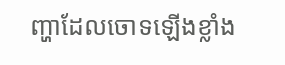ញ្ហាដែលចោទឡើងខ្លាំង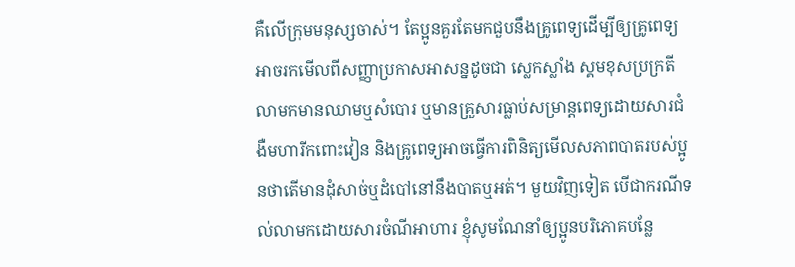គឺលើក្រុមមនុស្សចាស់។ តែប្អូនគួរតែមកជួបនឹងគ្រូពេទ្យដើម្បីឲ្យគ្រូពេទ្យអាចរកមើលពីសញ្ញាប្រកាសអាសន្នដូចជា ស្លេកស្លាំង ស្គមខុសប្រក្រតី លាមកមានឈាមឬសំបោរ ឬមានគ្រួសារធ្លាប់សម្រាន្តពេទ្យដោយសារជំងឺមហារីកពោះវៀន និងគ្រូពេទ្យអាចធ្វើការពិនិត្យមើលសភាពបាតរបស់ប្អូនថាតើមានដុំសាច់ឬដំបៅនៅនឹងបាតឬអត់។ មួយវិញទៀត បើជាករណីទល់លាមកដោយសារចំណីអាហារ ខ្ញុំសូមណែនាំឲ្យប្អូនបរិភោគបន្លែ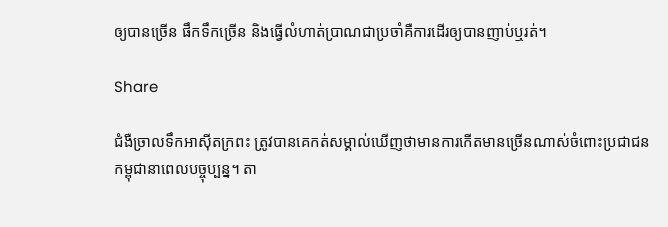ឲ្យបានច្រើន ផឹកទឹកច្រើន និងធ្វើលំហាត់ប្រាណជាប្រចាំគឺការដើរឲ្យបានញាប់ឬរត់។

Share

ជំងឺច្រាលទឹកអាស៊ីតក្រពះ ត្រូវបានគេកត់សម្គាល់ឃើញថាមានការកើតមានច្រើនណាស់ចំពោះប្រជាជនកម្ពុជានាពេលបច្ចុប្បន្ន។ តា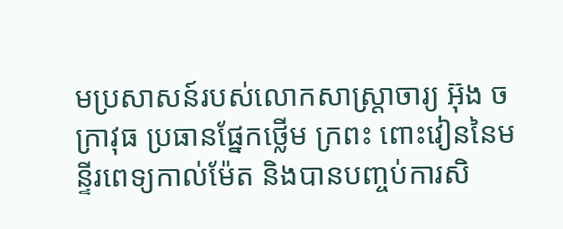មប្រសាសន៍របស់លោកសាស្រ្តាចារ្យ អ៊ុង ចក្រាវុធ ប្រធានផ្នែកថ្លើម ក្រពះ ពោះវៀននៃមន្ទីរពេទ្យកាល់ម៉ែត និងបានបញ្ចប់ការសិ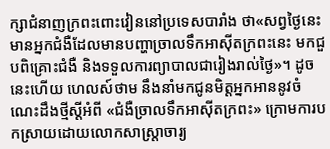ក្សាជំនាញក្រពះពោះវៀននៅប្រទេសបារាំង ថា«សព្វថ្ងៃនេះ មានអ្នកជំងឺដែលមានបញ្ហាច្រាលទឹកអាស៊ីតក្រពះនេះ មកជួបពិគ្រោះជំងឺ និងទទួលការព្យាបាលជារៀងរាល់ថ្ងៃ»។ ដូចនេះហើយ ហេលស៍ថាម នឹងនាំមកជូនមិត្តអ្នកអាននូវចំណេះដឹងថ្មីស្តីអំពី «ជំងឺច្រាលទឹកអាស៊ីតក្រពះ» ក្រោមការបកស្រាយដោយលោកសាស្រ្តាចារ្យ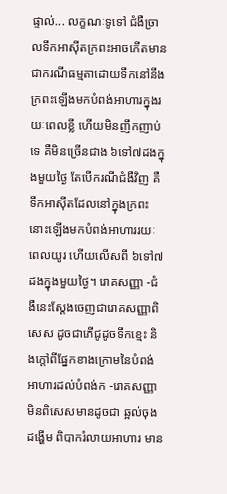ផ្ទាល់... លក្ខណៈទូទៅ ជំងឺច្រាលទឹកអាស៊ីតក្រពះអាចកើតមានជាករណីធម្មតាដោយទឹកនៅនឹងក្រពះឡើងមកបំពង់អាហារក្នុងរយៈពេលខ្លី ហើយមិនញឹកញាប់ទេ គឺមិនច្រើនជាង ៦ទៅ៧ដងក្នុងមួយថ្ងៃ តែបើករណីជំងឺវិញ គឺទឹកអាស៊ីតដែលនៅក្នុងក្រពះនោះឡើងមកបំពង់អាហាររយៈពេលយូរ ហើយលើសពី ៦ទៅ៧ដងក្នុងមួយថ្ងៃ។ រោគសញ្ញា -ជំងឺនេះស្តែងចេញជារោគសញ្ញាពិសេស ដូចជាភើជូដូចទឹកខ្មេះ និងក្តៅពីផ្នែកខាងក្រោមនៃបំពង់អាហារដល់បំពង់ក -រោគសញ្ញាមិនពិសេសមានដូចជា ឆ្អល់ចុងដង្ហើម ពិបាករំលាយអាហារ មាន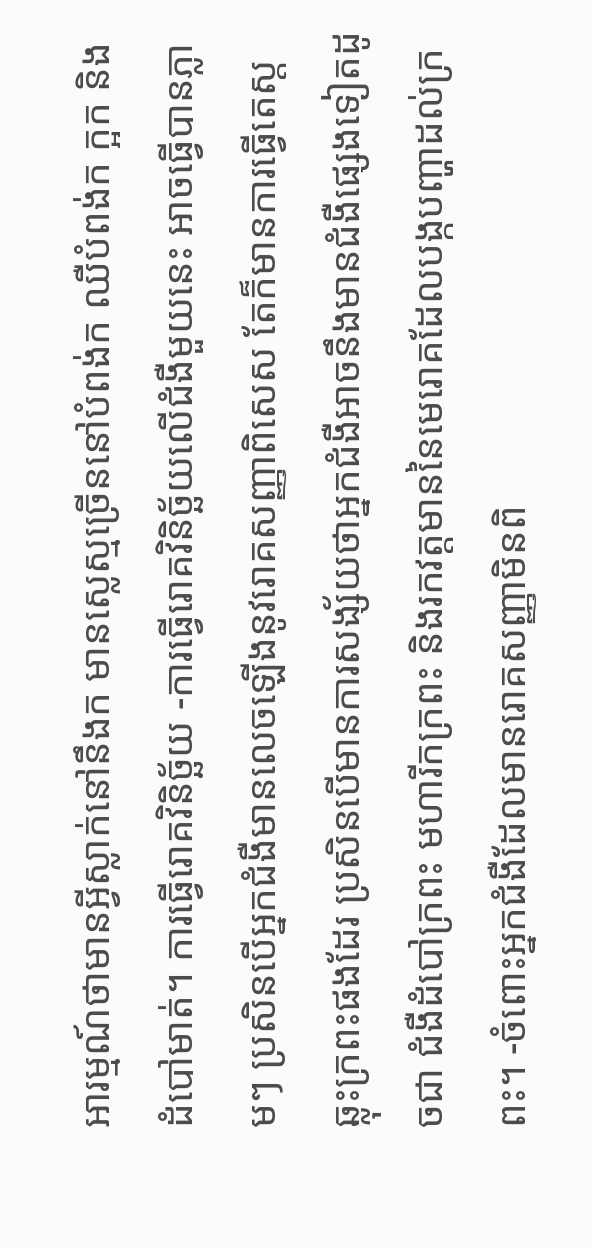អារម្មណ៍ថាមានអ្វីស្លាក់នៅនឹងក មានស្លេស្មច្រើននៅបំពង់ក ឈឺបំពង់ក ក្អក និងដំបៅមាត់។ ការធ្វើរោគវិនិច្ឆ័យ -ការធ្វើរោគវិនិច្ឆ័យលើជំងឺមួយនេះ អាចធ្វើបានភ្លាមៗ ប្រសិនបើអ្នកជំងឺមានលេចឡើងនូវរោគសញ្ញាពិសេស តែក៏មានការធ្វើតេស្តឆ្លុះក្រពះផងដែរ ប្រសិនបើមានការសង្ស័យថាអ្នកជំងឺអាចនឹងមានជំងឺផ្សេងទៀតដូចជា ជំងឺដំបៅក្រពះ មហារីកក្រពះ និងរកវត្តមាននៃមេរោគដែលបង្កបញ្ហាដល់ក្រពះ។ -ចំពោះអ្នកជំងឺដែលមានរោគសញ្ញាមិនពិ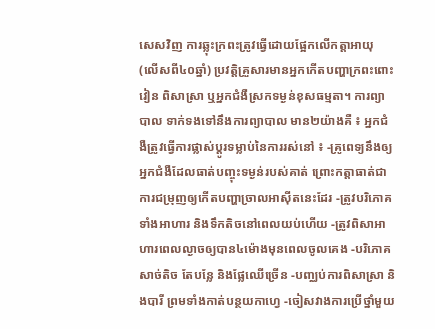សេសវិញ ការឆ្លុះក្រពះត្រូវធ្វើដោយផ្អែកលើកត្តាអាយុ (លើសពី៤០ឆ្នាំ) ប្រវត្តិគ្រួសារមានអ្នកកើតបញ្ហាក្រពះពោះវៀន ពិសាស្រា ឬអ្នកជំងឺស្រកទម្ងន់ខុសធម្មតា។ ការព្យាបាល ទាក់ទងទៅនឹងការព្យាបាល មាន២យ៉ាងគឺ ៖ អ្នកជំងឺត្រូវធ្វើការផ្លាស់ប្តូរទម្លាប់នៃការរស់នៅ ៖ -គ្រូពេទ្យនឹងឲ្យអ្នកជំងឺដែលធាត់បញ្ចុះទម្ងន់របស់គាត់ ព្រោះកត្តាធាត់ជាការជម្រុញឲ្យកើតបញ្ហាច្រាលអាស៊ីតនេះដែរ -ត្រូវបរិភោគទាំងអាហារ និងទឹកតិចនៅពេលយប់ហើយ -ត្រូវពិសាអាហារពេលល្ងាចឲ្យបាន៤ម៉ោងមុនពេលចូលគេង -បរិភោគសាច់តិច តែបន្លែ និងផ្លែឈើច្រើន -បញ្ឈប់ការពិសាស្រា និងបារី ព្រមទាំងកាត់បន្ថយកាហ្វេ -ចៀសវាងការប្រើថ្នាំមួយ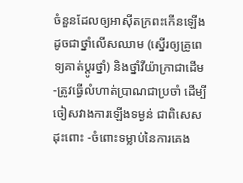ចំនួនដែលឲ្យអាស៊ីតក្រពះកើនឡើង ដូចជាថ្នាំលើសឈាម (ស្នើរឲ្យគ្រូពេទ្យគាត់ប្តូរថ្នាំ) និងថ្នាំវីយ៉ាក្រាជាដើម -ត្រូវធ្វើលំហាត់ប្រាណជាប្រចាំ ដើម្បីចៀសវាងការឡើងទម្ងន់ ជាពិសេសដុះពោះ -ចំពោះទម្លាប់នៃការគេង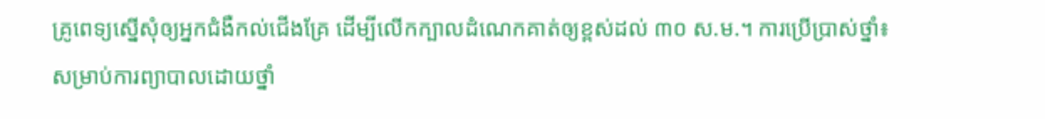គ្រូពេទ្យស្នើសុំឲ្យអ្នកជំងឺកល់ជើងគ្រែ ដើម្បីលើកក្បាលដំណេកគាត់ឲ្យខ្ពស់ដល់ ៣០ ស.ម.។ ការប្រើប្រាស់ថ្នាំ៖ សម្រាប់ការព្យាបាលដោយថ្នាំ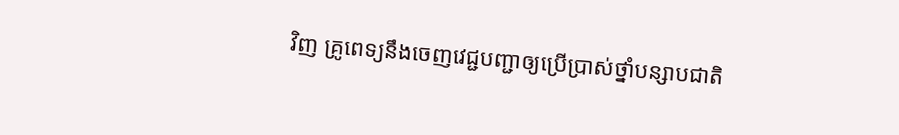វិញ គ្រូពេទ្យនឹងចេញវេជ្ជបញ្ជាឲ្យប្រើប្រាស់ថ្នាំបន្សាបជាតិ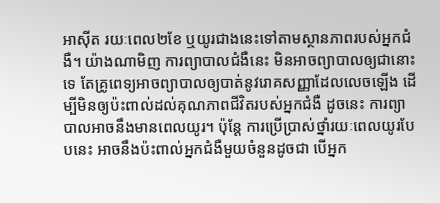អាស៊ីត រយៈពេល២ខែ ឬយូរជាងនេះទៅតាមស្ថានភាពរបស់អ្នកជំងឺ។ យ៉ាងណាមិញ ការព្យាបាលជំងឺនេះ មិនអាចព្យាបាលឲ្យជានោះទេ តែគ្រូពេទ្យអាចព្យាបាលឲ្យបាត់នូវរោគសញ្ញាដែលលេចឡើង ដើម្បីមិនឲ្យប៉ះពាល់ដល់គុណភាពជីវិតរបស់អ្នកជំងឺ ដូចនេះ ការព្យាបាលអាចនឹងមានពេលយូរ។ ប៉ុន្តែ ការប្រើប្រាស់ថ្នាំរយៈពេលយូរបែបនេះ អាចនឹងប៉ះពាល់អ្នកជំងឺមួយចំនួនដូចជា បើអ្នក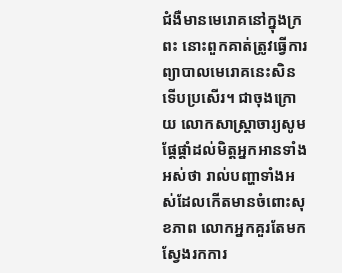ជំងឺមានមេរោគនៅក្នុងក្រពះ នោះពួកគាត់ត្រូវធ្វើការព្យាបាលមេរោគនេះសិន ទើបប្រសើរ។ ជាចុងក្រោយ លោកសាស្រ្តាចារ្យសូមផ្តែផ្តាំដល់មិត្តអ្នកអានទាំងអស់ថា រាល់បញ្ហាទាំងអស់ដែលកើតមានចំពោះសុខភាព លោកអ្នកគួរតែមកស្វែងរកការ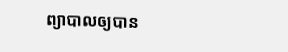ព្យាបាលឲ្យបាន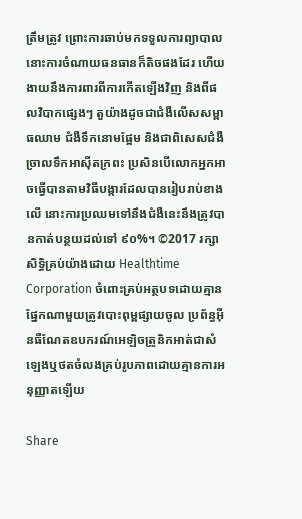ត្រឹមត្រូវ ព្រោះការឆាប់មកទទួលការព្យាបាល នោះការចំណាយធនធានក៏តិចផងដែរ ហើយងាយនឹងការពារពីការកើតឡើងវិញ និងពីផលវិបាកផ្សេងៗ តួយ៉ាងដូចជាជំងឺលើសសម្ពាធឈាម ជំងឺទឹកនោមផ្អែម និងជាពិសេសជំងឺច្រាលទឹកអាស៊ីតក្រពះ ប្រសិនបើលោកអ្នកអាចធ្វើបានតាមវិធីបង្ការដែលបានរៀបរាប់ខាងលើ នោះការប្រឈមទៅនឹងជំងឺនេះនឹងត្រូវបានកាត់បន្ថយដល់ទៅ ៩០%។ ©2017 រក្សាសិទ្ធិគ្រប់យ៉ាងដោយ Healthtime Corporation ចំពោះគ្រប់អត្ថបទដោយគ្មានផ្នែកណាមួយត្រូវបោះពុម្ពផ្សាយចូល ប្រព័ន្ធអ៊ីនធឺណែតឧបករណ៍អេឡិចត្រូនិកអាត់ជាសំឡេងឬថតចំលងគ្រប់រូបភាពដោយគ្មានការអនុញ្ញាតឡើយ

Share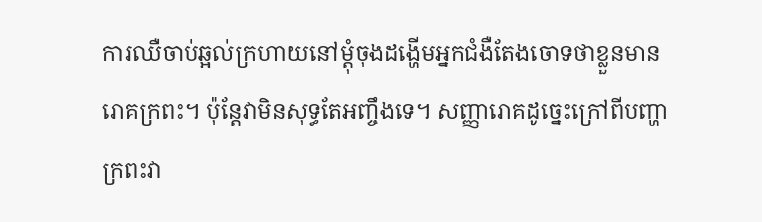ការឈឺចាប់ឆ្អល់ក្រហាយនៅម្តុំចុងដង្ហើមអ្នកជំងឺតែងចោទថាខ្លួនមានរោគក្រពះ។ ប៉ុន្តែវាមិនសុទ្ធតែអញ្ចឹងទេ។ សញ្ញារោគដូច្នេះក្រៅពីបញ្ហាក្រពះវា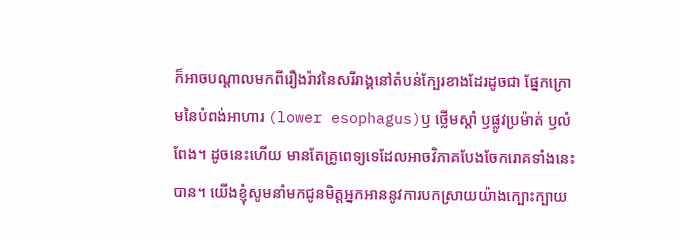ក៏អាចបណ្តាលមកពីរឿងរ៉ាវនៃសរីរាង្គនៅតំបន់ក្បែរខាងដែរដូចជា ផ្នែកក្រោមនៃបំពង់អាហារ (lower esophagus)ឫ ថ្លើមស្តាំ ឫផ្លូវប្រម៉ាត់ ឫលំពែង។ ដូចនេះហើយ មានតែគ្រូពេទ្យទេដែលអាចវិភាគបែងចែករោគទាំងនេះបាន។ យើងខ្ញុំសូមនាំមកជូនមិត្តអ្នកអាននូវការបកស្រាយយ៉ាងក្បោះក្បាយ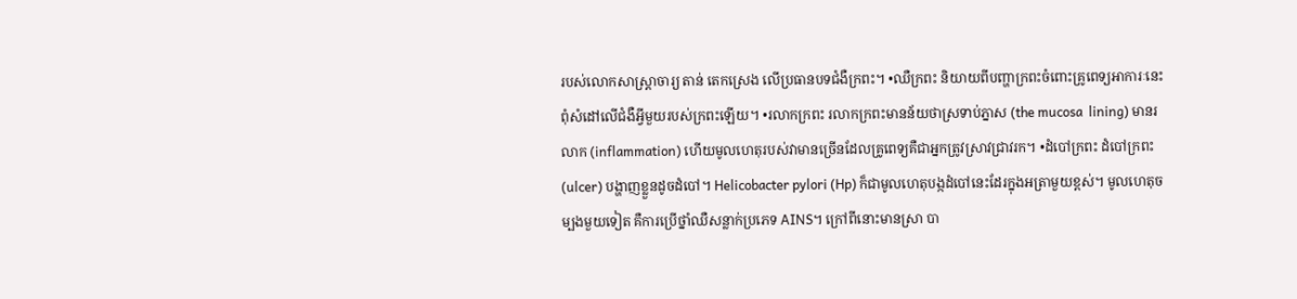របស់លោកសាស្ត្រាចារ្យ តាន់ តេកស្រេង លើប្រធានបទជំងឺក្រពះ។ •ឈឺក្រពះ និយាយពីបញ្ហាក្រពះចំពោះគ្រូពេទ្យអាការៈនេះពុំសំដៅលើជំងឺអ្វីមួយរបស់ក្រពះឡើយ។ •រលាកក្រពះ រលាកក្រពះមានន័យថាស្រទាប់ភ្នាស (the mucosa  lining) មានរលាក (inflammation) ហើយមូលហេតុរបស់វាមានច្រើនដែលគ្រូពេទ្យគឺជាអ្នកត្រូវស្រាវជ្រាវរក។ •ដំបៅក្រពះ ដំបៅក្រពះ (ulcer) បង្ហាញខ្លួនដូចដំបៅ។ Helicobacter pylori (Hp) ក៏ជាមូលហេតុបង្កដំបៅនេះដែរក្នុងអត្រាមួយខ្ពស់។ មូលហេតុចម្បងមួយទៀត គឺការប្រើថ្នាំឈឺសន្លាក់ប្រភេទ AINS។ ក្រៅពីនោះមានស្រា បា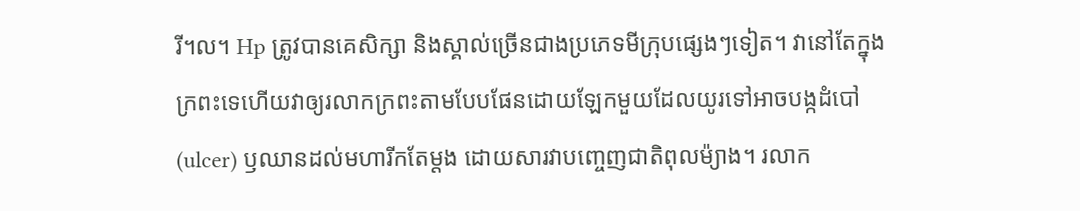រី។ល។ Hp ត្រូវបានគេសិក្សា និងស្គាល់ច្រើនជាងប្រភេទមីក្រុបផ្សេងៗទៀត។ វានៅតែក្នុងក្រពះទេហើយវាឲ្យរលាកក្រពះតាមបែបផែនដោយឡែកមួយដែលយូរទៅអាចបង្កដំបៅ(ulcer) ឫឈានដល់មហារីកតែម្តង ដោយសារវាបញ្ចេញជាតិពុលម៉្យាង។ រលាក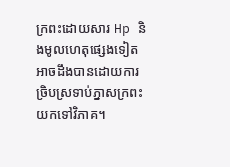ក្រពះដោយសារ Hp និងមូលហេតុផ្សេងទៀតអាចដឹងបានដោយការច្រិបស្រទាប់ភ្នាសក្រពះយកទៅវិភាគ។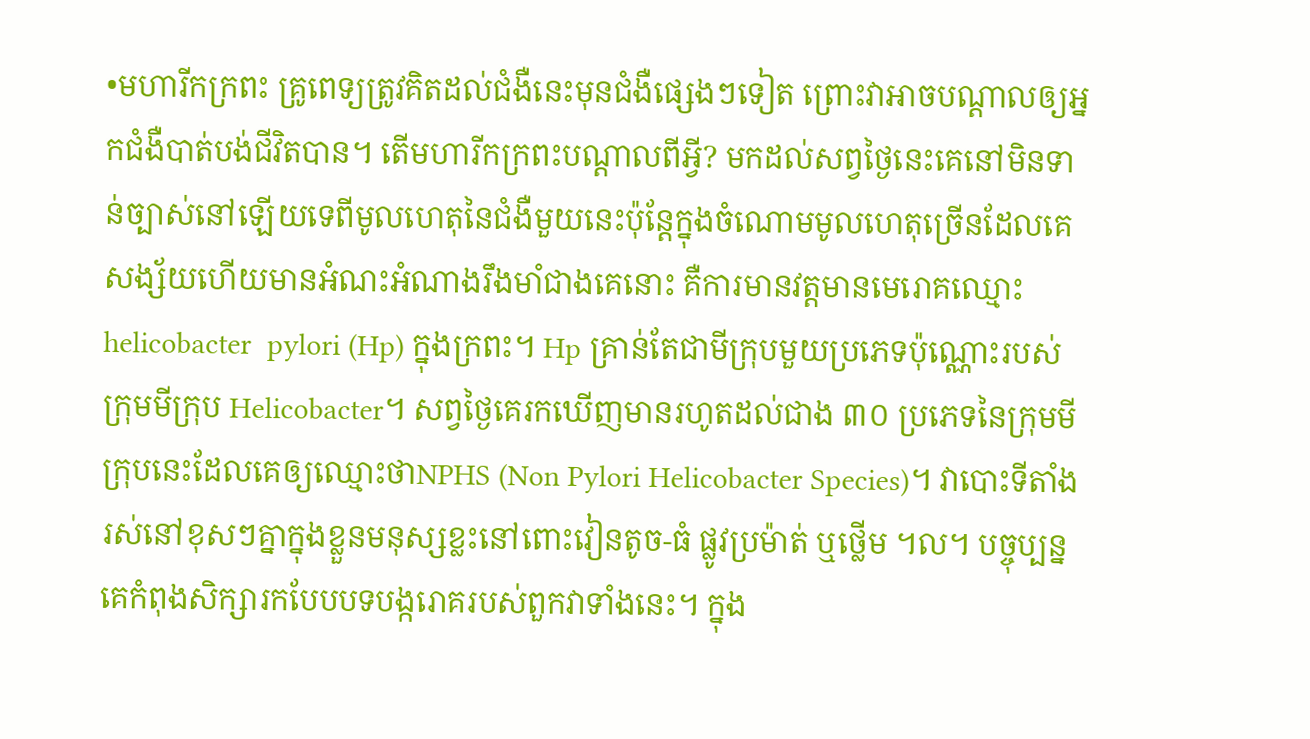•មហារីកក្រពះ គ្រូពេទ្យត្រូវគិតដល់ជំងឺនេះមុនជំងឺផ្សេងៗទៀត ព្រោះវាអាចបណ្តាលឲ្យអ្នកជំងឺបាត់បង់ជីវិតបាន។ តើមហារីកក្រពះបណ្តាលពីអ្វី? មកដល់សព្វថ្ងៃនេះគេនៅមិនទាន់ច្បាស់នៅឡើយទេពីមូលហេតុនៃជំងឺមួយនេះប៉ុន្តែក្នុងចំណោមមូលហេតុច្រើនដែលគេសង្ស័យហើយមានអំណះអំណាងរឹងមាំជាងគេនោះ គឺការមានវត្តមានមេរោគឈ្មោះ helicobacter  pylori (Hp) ក្នុងក្រពះ។ Hp គ្រាន់តែជាមីក្រុបមួយប្រភេទប៉ុណ្ណោះរបស់ក្រុមមីក្រុប Helicobacter។ សព្វថ្ងៃគេរកឃើញមានរហូតដល់ជាង ៣០ ប្រភេទនៃក្រុមមីក្រុបនេះដែលគេឲ្យឈ្មោះថាNPHS (Non Pylori Helicobacter Species)។ វាបោះទីតាំងរស់នៅខុសៗគ្នាក្នុងខ្លួនមនុស្សខ្លះនៅពោះវៀនតូច-ធំ ផ្លូវប្រម៉ាត់ ឬថ្លើម ។ល។ បច្ចុប្បន្ន គេកំពុងសិក្សារកបែបបទបង្ករោគរបស់ពួកវាទាំងនេះ។ ក្នុង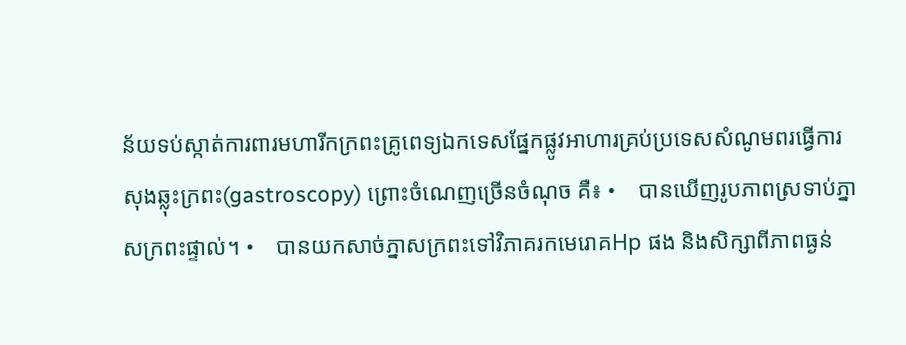ន័យទប់ស្កាត់ការពារមហារីកក្រពះគ្រូពេទ្យឯកទេសផ្នែកផ្លូវអាហារគ្រប់ប្រទេសសំណូមពរធ្វើការសុងឆ្លុះក្រពះ(gastroscopy) ព្រោះចំណេញច្រើនចំណុច គឺ៖ •    បានឃើញរូបភាពស្រទាប់ភ្នាសក្រពះផ្ទាល់។ •    បានយកសាច់ភ្នាសក្រពះទៅវិភាគរកមេរោគHp ផង និងសិក្សាពីភាពធ្ងន់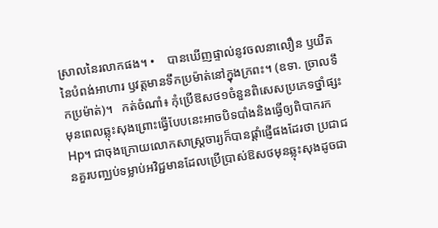ស្រាលនៃរលាកផង។ •    បានឃើញផ្ទាល់នូវចលនាលឿន ឫយឺតនៃបំពង់អាហារ ឫវត្តមានទឹកប្រម៉ាត់នៅក្នុងក្រពះ។ (ឧទា. ច្រាលទឹកប្រម៉ាត់)។   កត់ចំណាំ៖ កុំប្រើឱសថ១ចំនួនពិសេសប្រភេទថ្នាំផ្សះមុនពេលឆ្លុះសុងព្រោះធ្វើបែបនេះអាចបិទបាំងនិងធ្វើឲ្យពិបាករក Hp។ ជាចុងក្រោយលោកសាស្ត្រចារ្យក៏បានផ្តាំផ្ញើផងដែរថា ប្រជាជនគួរបញ្ឈប់ទម្លាប់អវិជ្ជមានដែលប្រើប្រាស់ឱសថមុនឆ្លុះសុងដូចជា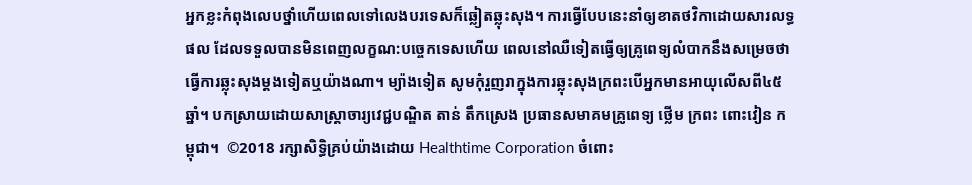អ្នកខ្លះកំពុងលេបថ្នាំហើយពេលទៅលេងបរទេសក៏ឆ្លៀតឆ្លុះសុង។ ការធ្វើបែបនេះនាំឲ្យខាតថវិកាដោយសារលទ្ធផល ដែលទទួលបានមិនពេញលក្ខណ:បច្ចេកទេសហើយ ពេលនៅឈឺទៀតធ្វើឲ្យគ្រូពេទ្យលំបាកនឹងសម្រេចថាធ្វើការឆ្លុះសុងម្តងទៀតឬយ៉ាងណា។ ម្យ៉ាងទៀត សូមកុំរួញរាក្នុងការឆ្លុះសុងក្រពះបើអ្នកមានអាយុលើសពី៤៥ ឆ្នាំ។ បកស្រាយដោយសាស្រ្តាចារ្យវេជ្ជបណ្ឌិត តាន់ តឹកស្រេង ប្រធានសមាគមគ្រូពេទ្យ ថ្លើម ក្រពះ ពោះវៀន កម្ពុជា។  ©2018 រក្សាសិទ្ធិគ្រប់យ៉ាងដោយ Healthtime Corporation ចំពោះ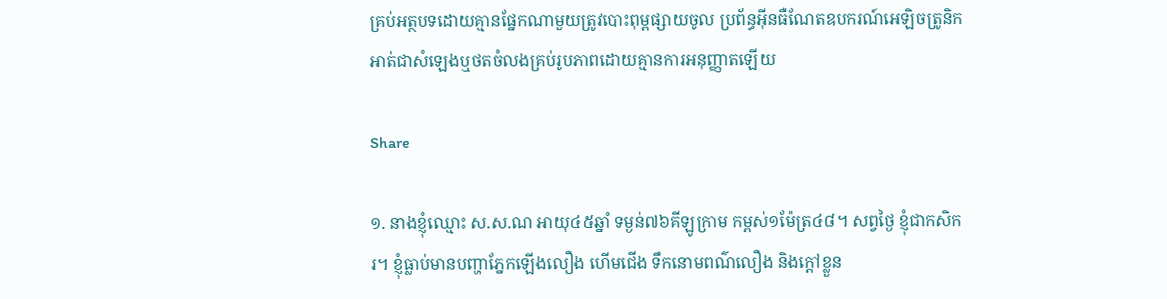គ្រប់អត្ថបទដោយគ្មានផ្នែកណាមួយត្រូវបោះពុម្ពផ្សាយចូល ប្រព័ន្ធអ៊ីនធឺណែតឧបករណ៍អេឡិចត្រូនិកអាត់ជាសំឡេងឬថតចំលងគ្រប់រូបភាពដោយគ្មានការអនុញ្ញាតឡើយ

Share

១. នាងខ្ញុំឈ្មោះ ស.ស.ណ អាយុ៤៥ឆ្នាំ ទម្ងន់៧៦គីឡូក្រាម កម្ពស់១ម៉ែត្រ៤៨។ សព្វថ្ងៃ ខ្ញុំជាកសិករ។ ខ្ញុំធ្លាប់មានបញ្ហាភ្នែកឡើងលឿង ហើមជើង ទឹកនោមពណ៌លឿង និងក្តៅខ្លួន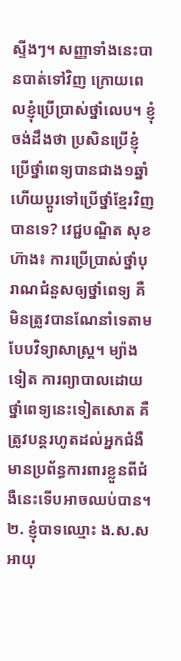ស្ទីងៗ។ សញ្ញាទាំងនេះបានបាត់ទៅវិញ ក្រោយពេលខ្ញុំប្រើប្រាស់ថ្នាំលេប។ ខ្ញុំចង់ដឹងថា ប្រសិនប្រើខ្ញុំប្រើថ្នាំពេទ្យបានជាង១ឆ្នាំ ហើយប្តូរទៅប្រើថ្នាំខ្មែរវិញបានទេ? វេជ្ជបណ្ឌិត សុខ ហ៊ាង៖ ការប្រើប្រាស់ថ្នាំបុរាណជំនួសឲ្យថ្នាំពេទ្យ គឺមិនត្រូវបានណែនាំទេតាមបែបវិទ្យាសាស្ត្រ។ ម្យ៉ាងទៀត ការព្យាបាលដោយថ្នាំពេទ្យនេះទៀតសោត គឺត្រូវបន្តរហូតដល់អ្នកជំងឺមានប្រព័ន្ធការពារខ្លួនពីជំងឺនេះទើបអាចឈប់បាន។ ២. ខ្ញុំបាទឈ្មោះ ង.ស.ស អាយុ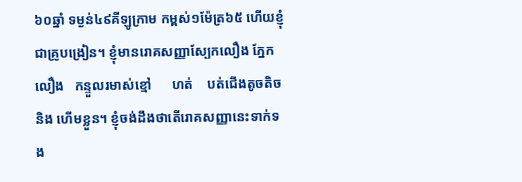៦០ឆ្នាំ ទម្ងន់៤៩គីឡូក្រាម កម្ពស់១ម៉ែត្រ៦៥ ហើយខ្ញុំជាគ្រូបង្រៀន។ ខ្ញុំមានរោគសញ្ញាស្បែកលឿង ភ្នែកលឿង   កន្ទួលរមាស់ខ្មៅ      ហត់    បត់ជើងតូចតិច  និង ហើមខ្លួន។ ខ្ញុំចង់ដឹងថាតើរោគសញ្ញានេះទាក់ទង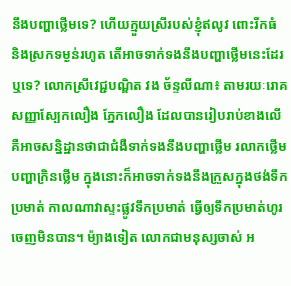នឹងបញ្ហាថ្លើមទេ? ហើយក្មួយស្រីរបស់ខ្ញុំឥលូវ ពោះរីកធំ និងស្រកទម្ងន់រហូត តើអាចទាក់ទងនឹងបញ្ហាថ្លើមនេះដែរឬទេ? លោកស្រីវេជ្ជបណ្ឌិត វង ច័ន្ទលីណា៖ តាមរយៈរោគសញ្ញាស្បែកលឿង ភ្នែកលឿង ដែលបានរៀបរាប់ខាងលើ គឺអាចសន្និដ្ឋានថាជាជំងឺទាក់ទងនឹងបញ្ហាថ្លើម រលាកថ្លើម បញ្ហាក្រិនថ្លើម ក្នុងនោះក៏អាចទាក់ទងនឹងក្រួសក្នុងថង់ទឹកប្រមាត់ កាលណាវាស្ទះផ្លូវទឹកប្រមាត់ ធ្វើឲ្យទឹកប្រមាត់ហូរចេញមិនបាន។ ម៉្យាងទៀត លោកជាមនុស្សចាស់ អ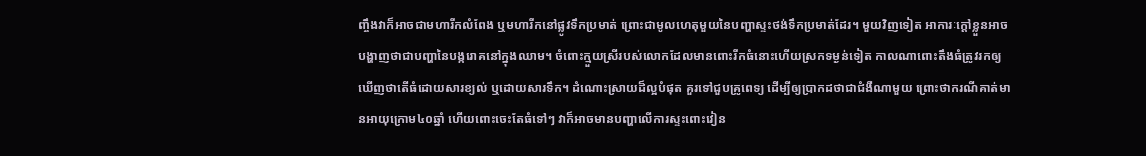ញ្ចឹងវាក៏អាចជាមហារីកលំពែង ឬមហារីកនៅផ្លូវទឹកប្រមាត់ ព្រោះជាមូលហេតុមួយនៃបញ្ហាស្ទះថង់ទឹកប្រមាត់ដែរ។ មួយវិញទៀត អាការៈក្តៅខ្លួនអាចបង្ហាញថាជាបញ្ហានៃបង្ករោគនៅក្នុងឈាម។ ចំពោះក្មួយស្រីរបស់លោកដែលមានពោះរីកធំនោះហើយស្រកទម្ងន់ទៀត កាលណាពោះតឹងធំត្រូវរកឲ្យឃើញថាតើធំដោយសារខ្យល់ ឬដោយសារទឹក។ ដំណោះស្រាយដ៏ល្អបំផុត គួរទៅជួបគ្រូពេទ្យ ដើម្បីឲ្យប្រាកដថាជាជំងឺណាមួយ ព្រោះថាករណីគាត់មានអាយុក្រោម៤០ឆ្នាំ ហើយពោះចេះតែធំទៅៗ វាក៏អាចមានបញ្ហាលើការស្ទះពោះវៀន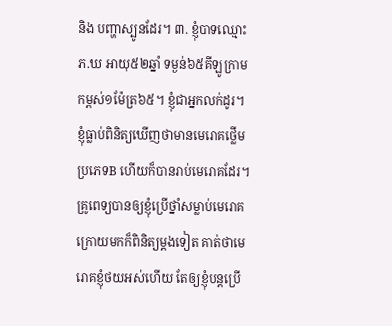និង បញ្ហាស្បូនដែរ។ ៣. ខ្ញុំបាទឈ្មោះ ភ.ឃ អាយុ៥២ឆ្នាំ ទម្ងន់៦៥គីឡូក្រាម កម្ពស់១ម៉ែត្រ៦៥។ ខ្ញុំជាអ្នកលក់ដូរ។ ខ្ញុំធ្លាប់ពិនិត្យឃើញថាមានមេរោគថ្លើមប្រភេទB ហើយក៏បានរាប់មេរោគដែរ។ គ្រូពេទ្យបានឲ្យខ្ញុំប្រើថ្នាំសម្លាប់មេរោគ ក្រោយមកក៏ពិនិត្យម្តងទៀត គាត់ថាមេរោគខ្ញុំថយអស់ហើយ តែឲ្យខ្ញុំបន្តប្រើ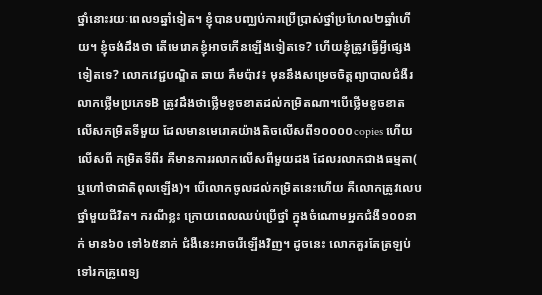ថ្នាំនោះរយៈពេល១ឆ្នាំទៀត។ ខ្ញុំបានបញ្ឈប់ការប្រើប្រាស់ថ្នាំប្រហែល២ឆ្នាំហើយ។ ខ្ញុំចង់ដឹងថា តើមេរោគខ្ញុំអាចកើនឡើងទៀតទេ? ហើយខ្ញុំត្រូវធ្វើអ្វីផ្សេងទៀតទេ? លោកវេជ្ជបណ្ឌិត ឆាយ គឹមប៉ាវ៖ មុននឹងសម្រេចចិត្តព្យាបាលជំងឺរលាកថ្លើមប្រភេទB ត្រូវដឹងថាថ្លើមខូចខាតដល់កម្រិតណា។បើថ្លើមខូចខាត លើសកម្រិតទីមួយ ដែលមានមេរោគយ៉ាងតិចលើសពី១០០០០copies ហើយលើសពី កម្រិតទីពីរ គឺមានការរលាកលើសពីមួយដង ដែលរលាកជាងធម្មតា( ឬហៅថាជាតិពុលឡើង)។ បើលោកចូលដល់កម្រិតនេះហើយ គឺលោកត្រូវលេបថ្នាំមួយជីវិត។ ករណីខ្លះ ក្រោយពេលឈប់ប្រើថ្នាំ ក្នុងចំណោមអ្នកជំងឺ១០០នាក់ មាន៦០ ទៅ៦៥នាក់ ជំងឺនេះអាចរើឡើងវិញ។ ដូចនេះ លោកគួរតែត្រឡប់ទៅរកគ្រូពេទ្យ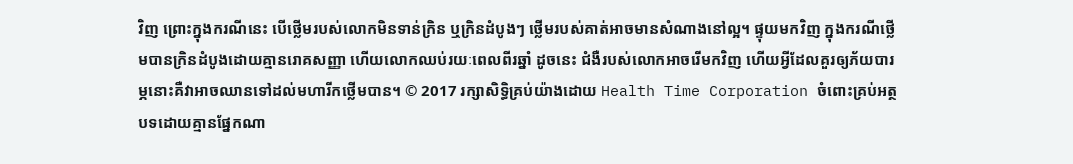វិញ ព្រោះក្នុងករណីនេះ បើថ្លើមរបស់លោកមិនទាន់ក្រិន ឬក្រិនដំបូងៗ ថ្លើមរបស់គាត់អាចមានសំណាងនៅល្អ។ ផ្ទុយមកវិញ ក្នុងករណីថ្លើមបានក្រិនដំបូងដោយគ្មានរោគសញ្ញា ហើយលោកឈប់រយៈពេលពីរឆ្នាំ ដូចនេះ ជំងឺរបស់លោកអាចរើមកវិញ ហើយអ្វីដែលគួរឲ្យភ័យបារម្ភនោះគឺវាអាចឈានទៅដល់មហារីកថ្លើមបាន។ © 2017 រក្សាសិទ្ធិគ្រប់យ៉ាងដោយ Health Time Corporation ចំពោះគ្រប់អត្ថបទដោយគ្មានផ្នែកណា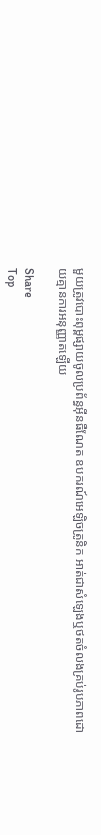មួយត្រូវបោះពុម្ពផ្សាយចូលប្រព័ន្ធអ៊ីនធឺណែត ឧបករណ៍អេឡិចត្រូនិក អាត់ជាសំឡេងឬថតចំលងគ្រប់រូបភាពដោយគ្មានការអនុញ្ញាតឡើយ

Share
Top